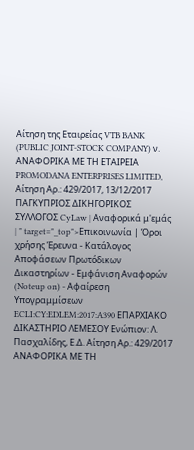Αίτηση της Εταιρείας VTB BANK (PUBLIC JOINT-STOCK COMPANY) ν. ΑΝΑΦΟΡΙΚΑ ΜΕ ΤΗ ΕΤΑΙΡΕΙΑ PROMODANA ENTERPRISES LIMITED, Αίτηση Αρ.: 429/2017, 13/12/2017 ΠΑΓΚΥΠΡΙΟΣ ΔΙΚΗΓΟΡΙΚΟΣ ΣΥΛΛΟΓΟΣ CyLaw | Αναφορικά μ'εμάς | " target="_top">Επικοινωνία | Όροι χρήσης Έρευνα - Κατάλογος Αποφάσεων Πρωτόδικων Δικαστηρίων - Εμφάνιση Αναφορών (Noteup on) - Αφαίρεση Υπογραμμίσεων ECLI:CY:EDLEM:2017:A390 ΕΠΑΡΧΙΑΚΟ ΔΙΚΑΣΤΗΡΙΟ ΛΕΜΕΣΟΥ Ενώπιον: Λ. Πασχαλίδης, Ε.Δ. Αίτηση Αρ.: 429/2017 ΑΝΑΦΟΡΙΚΑ ΜΕ ΤΗ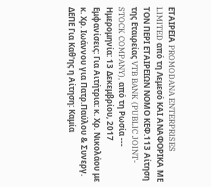ΕΤΑΙΡΕΙΑ PROMODANA ENTERPRISES LIMITED από τη Λεμεσό ΚΑΙ ΑΝΑΦΟΡΙΚΑ ΜΕ ΤΟΝ ΠΕΡΙ ΕΤΑΙΡΕΙΩΝ ΝΟΜΟ ΚΕΦ.113 Αίτηση της Εταιρείας VTB BANK (PUBLIC JOINT-STOCK COMPANY), από τη Ρωσία --- Ημερομηνία: 13 Δεκεμβρίου, 2017 Εμφανίσεις: Για Αιτήτρια: κ. Χρ. Νικολάου με κ. Χρ. Ιωάννου για Πατρ.Παύλου & Συνεργ. ΔΕΠΕ Για Καθ'ης η Αίτηση: Καμία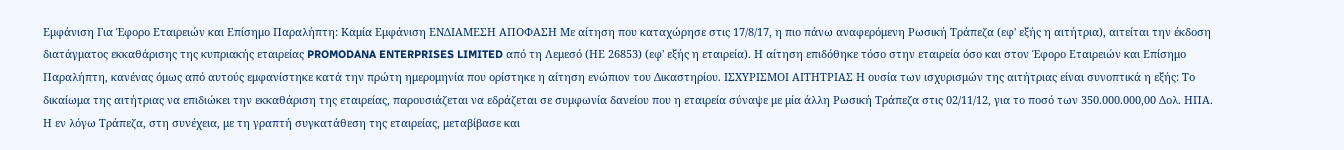Εμφάνιση Για Έφορο Εταιρειών και Επίσημο Παραλήπτη: Καμία Εμφάνιση ΕΝΔΙΑΜΕΣΗ ΑΠΟΦΑΣΗ Με αίτηση που καταχώρησε στις 17/8/17, η πιο πάνω αναφερόμενη Ρωσική Τράπεζα (εφ' εξής η αιτήτρια), αιτείται την έκδοση διατάγματος εκκαθάρισης της κυπριακής εταιρείας PROMODANA ENTERPRISES LIMITED από τη Λεμεσό (ΗΕ 26853) (εφ' εξής η εταιρεία). Η αίτηση επιδόθηκε τόσο στην εταιρεία όσο και στον Έφορο Εταιρειών και Επίσημο Παραλήπτη, κανένας όμως από αυτούς εμφανίστηκε κατά την πρώτη ημερομηνία που ορίστηκε η αίτηση ενώπιον του Δικαστηρίου. ΙΣΧΥΡΙΣΜΟΙ ΑΙΤΗΤΡΙΑΣ Η ουσία των ισχυρισμών της αιτήτριας είναι συνοπτικά η εξής: Το δικαίωμα της αιτήτριας να επιδιώκει την εκκαθάριση της εταιρείας, παρουσιάζεται να εδράζεται σε συμφωνία δανείου που η εταιρεία σύναψε με μία άλλη Ρωσική Τράπεζα στις 02/11/12, για το ποσό των 350.000.000,00 Δολ. ΗΠΑ. Η εν λόγω Τράπεζα, στη συνέχεια, με τη γραπτή συγκατάθεση της εταιρείας, μεταβίβασε και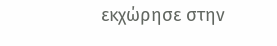εκχώρησε στην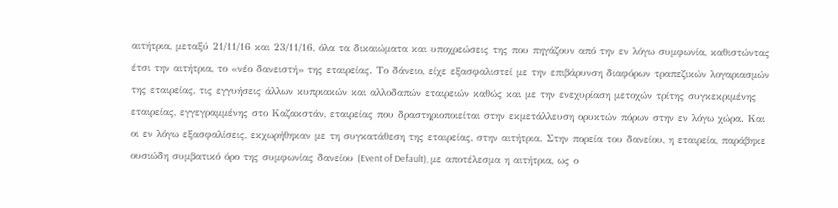αιτήτρια, μεταξύ 21/11/16 και 23/11/16, όλα τα δικαιώματα και υποχρεώσεις της που πηγάζουν από την εν λόγω συμφωνία, καθιστώντας έτσι την αιτήτρια, το «νέο δανειστή» της εταιρείας. Το δάνειο, είχε εξασφαλιστεί με την επιβάρυνση διαφόρων τραπεζικών λογαριασμών της εταιρείας, τις εγγυήσεις άλλων κυπριακών και αλλοδαπών εταιρειών καθώς και με την ενεχυρίαση μετοχών τρίτης συγκεκριμένης εταιρείας, εγγεγραμμένης στο Καζακστάν, εταιρείας που δραστηριοποιείται στην εκμετάλλευση ορυκτών πόρων στην εν λόγω χώρα. Και οι εν λόγω εξασφαλίσεις, εκχωρήθηκαν με τη συγκατάθεση της εταιρείας, στην αιτήτρια. Στην πορεία του δανείου, η εταιρεία, παράβηκε ουσιώδη συμβατικό όρο της συμφωνίας δανείου (Event of Default), με αποτέλεσμα η αιτήτρια, ως ο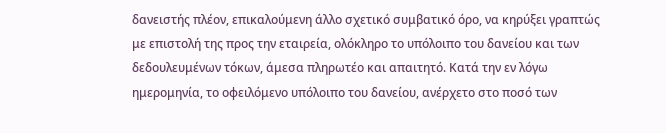δανειστής πλέον, επικαλούμενη άλλο σχετικό συμβατικό όρο, να κηρύξει γραπτώς με επιστολή της προς την εταιρεία, ολόκληρο το υπόλοιπο του δανείου και των δεδουλευμένων τόκων, άμεσα πληρωτέο και απαιτητό. Κατά την εν λόγω ημερομηνία, το οφειλόμενο υπόλοιπο του δανείου, ανέρχετο στο ποσό των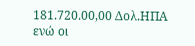181.720.00,00 Δολ.ΗΠΑ ενώ οι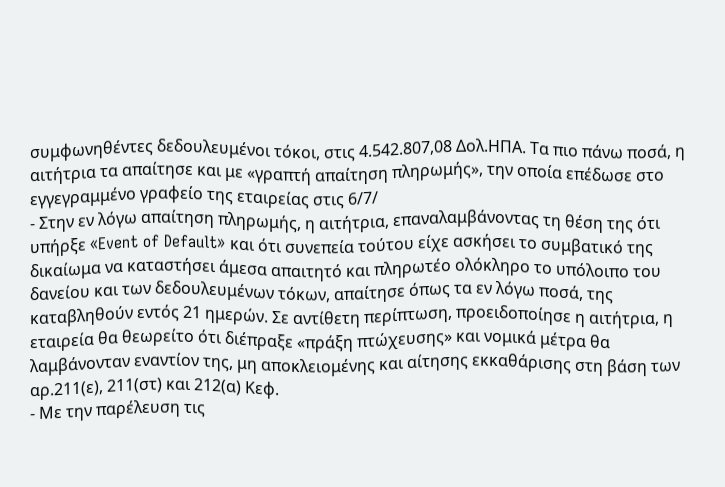συμφωνηθέντες δεδουλευμένοι τόκοι, στις 4.542.807,08 Δολ.ΗΠΑ. Τα πιο πάνω ποσά, η αιτήτρια τα απαίτησε και με «γραπτή απαίτηση πληρωμής», την οποία επέδωσε στο εγγεγραμμένο γραφείο της εταιρείας στις 6/7/
- Στην εν λόγω απαίτηση πληρωμής, η αιτήτρια, επαναλαμβάνοντας τη θέση της ότι υπήρξε «Event of Default» και ότι συνεπεία τούτου είχε ασκήσει το συμβατικό της δικαίωμα να καταστήσει άμεσα απαιτητό και πληρωτέο ολόκληρο το υπόλοιπο του δανείου και των δεδουλευμένων τόκων, απαίτησε όπως τα εν λόγω ποσά, της καταβληθούν εντός 21 ημερών. Σε αντίθετη περίπτωση, προειδοποίησε η αιτήτρια, η εταιρεία θα θεωρείτο ότι διέπραξε «πράξη πτώχευσης» και νομικά μέτρα θα λαμβάνονταν εναντίον της, μη αποκλειομένης και αίτησης εκκαθάρισης στη βάση των αρ.211(ε), 211(στ) και 212(α) Κεφ.
- Με την παρέλευση τις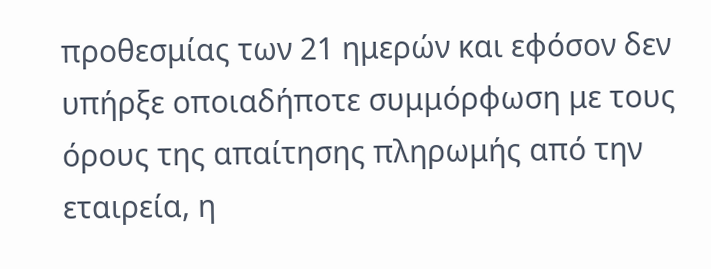προθεσμίας των 21 ημερών και εφόσον δεν υπήρξε οποιαδήποτε συμμόρφωση με τους όρους της απαίτησης πληρωμής από την εταιρεία, η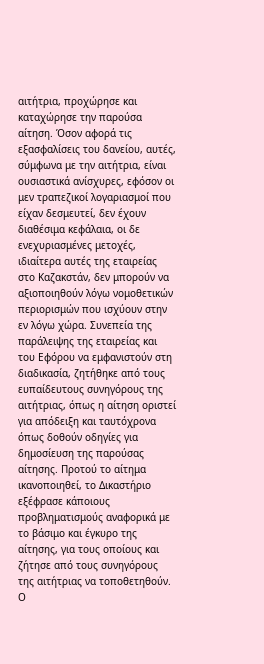αιτήτρια, προχώρησε και καταχώρησε την παρούσα αίτηση. Όσον αφορά τις εξασφαλίσεις του δανείου, αυτές, σύμφωνα με την αιτήτρια, είναι ουσιαστικά ανίσχυρες, εφόσον οι μεν τραπεζικοί λογαριασμοί που είχαν δεσμευτεί, δεν έχουν διαθέσιμα κεφάλαια, οι δε ενεχυριασμένες μετοχές, ιδιαίτερα αυτές της εταιρείας στο Καζακστάν, δεν μπορούν να αξιοποιηθούν λόγω νομοθετικών περιορισμών που ισχύουν στην εν λόγω χώρα. Συνεπεία της παράλειψης της εταιρείας και του Εφόρου να εμφανιστούν στη διαδικασία, ζητήθηκε από τους ευπαίδευτους συνηγόρους της αιτήτριας, όπως η αίτηση οριστεί για απόδειξη και ταυτόχρονα όπως δοθούν οδηγίες για δημοσίευση της παρούσας αίτησης. Προτού το αίτημα ικανοποιηθεί, το Δικαστήριο εξέφρασε κάποιους προβληματισμούς αναφορικά με το βάσιμο και έγκυρο της αίτησης, για τους οποίους και ζήτησε από τους συνηγόρους της αιτήτριας να τοποθετηθούν. Ο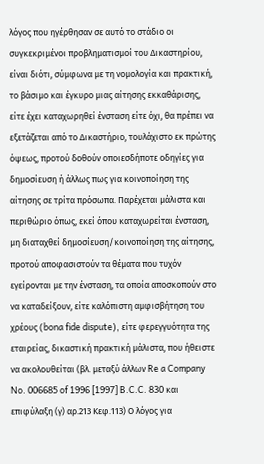λόγος που ηγέρθησαν σε αυτό το στάδιο οι συγκεκριμένοι προβληματισμοί του Δικαστηρίου, είναι διότι, σύμφωνα με τη νομολογία και πρακτική, το βάσιμο και έγκυρο μιας αίτησης εκκαθάρισης, είτε έχει καταχωρηθεί ένσταση είτε όχι, θα πρέπει να εξετάζεται από το Δικαστήριο, τουλάχιστο εκ πρώτης όψεως, προτού δοθούν οποιεσδήποτε οδηγίες για δημοσίευση ή άλλως πως για κοινοποίηση της αίτησης σε τρίτα πρόσωπα. Παρέχεται μάλιστα και περιθώριο όπως, εκεί όπου καταχωρείται ένσταση, μη διαταχθεί δημοσίευση/κοινοποίηση της αίτησης, προτού αποφασιστούν τα θέματα που τυχόν εγείρονται με την ένσταση, τα οποία αποσκοπούν στο να καταδείξουν, είτε καλόπιστη αμφισβήτηση του χρέους (bona fide dispute), είτε φερεγγυότητα της εταιρείας, δικαστική πρακτική μάλιστα, που ήθειστε να ακολουθείται (βλ. μεταξύ άλλων Re a Company No. 006685 of 1996 [1997] B.C.C. 830 και επιφύλαξη (γ) αρ.213 Κεφ.113) Ο λόγος για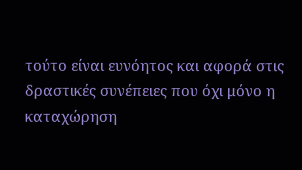τούτο είναι ευνόητος και αφορά στις δραστικές συνέπειες που όχι μόνο η καταχώρηση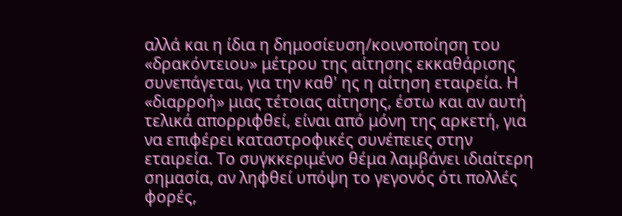αλλά και η ίδια η δημοσίευση/κοινοποίηση του «δρακόντειου» μέτρου της αίτησης εκκαθάρισης συνεπάγεται, για την καθ' ης η αίτηση εταιρεία. Η «διαρροή» μιας τέτοιας αίτησης, έστω και αν αυτή τελικά απορριφθεί, είναι από μόνη της αρκετή, για να επιφέρει καταστροφικές συνέπειες στην εταιρεία. Το συγκκεριμένο θέμα λαμβάνει ιδιαίτερη σημασία, αν ληφθεί υπόψη το γεγονός ότι πολλές φορές,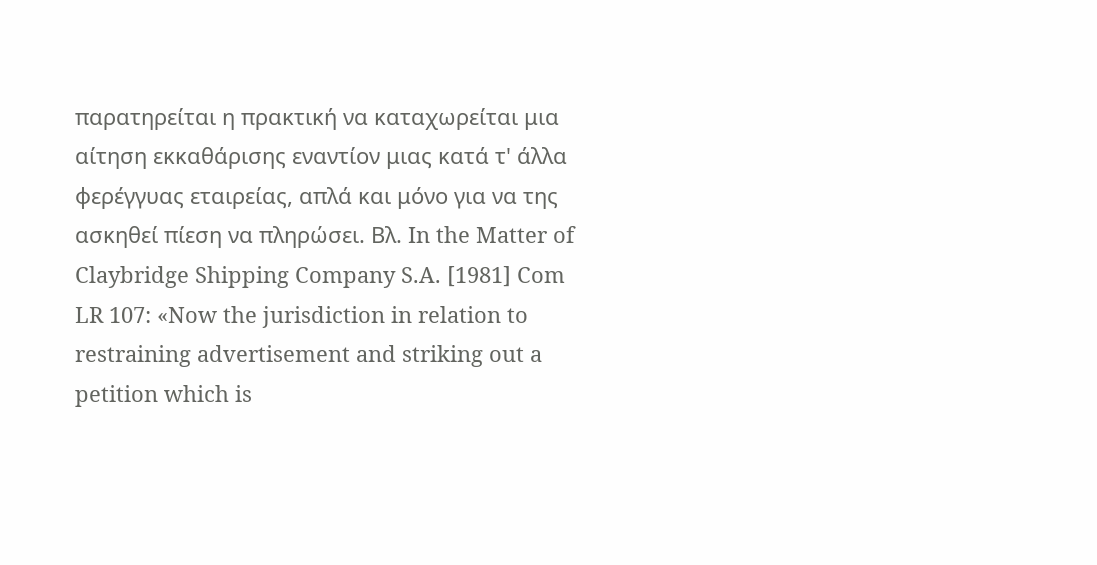παρατηρείται η πρακτική να καταχωρείται μια αίτηση εκκαθάρισης εναντίον μιας κατά τ' άλλα φερέγγυας εταιρείας, απλά και μόνο για να της ασκηθεί πίεση να πληρώσει. Βλ. In the Matter of Claybridge Shipping Company S.A. [1981] Com LR 107: «Now the jurisdiction in relation to restraining advertisement and striking out a petition which is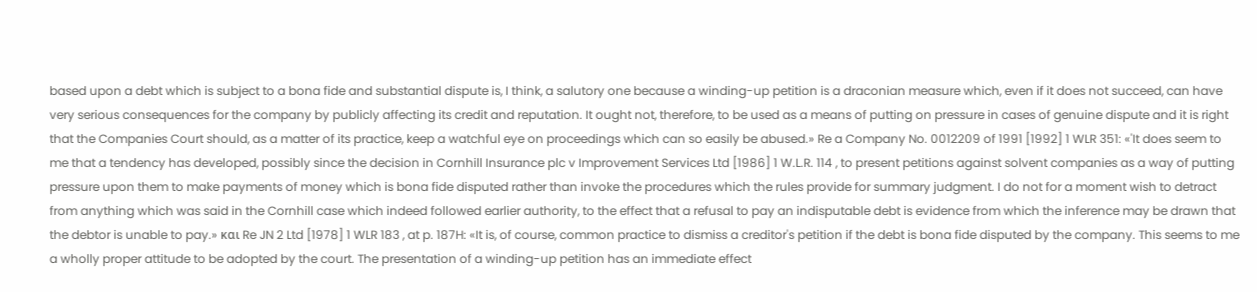based upon a debt which is subject to a bona fide and substantial dispute is, I think, a salutory one because a winding-up petition is a draconian measure which, even if it does not succeed, can have very serious consequences for the company by publicly affecting its credit and reputation. It ought not, therefore, to be used as a means of putting on pressure in cases of genuine dispute and it is right that the Companies Court should, as a matter of its practice, keep a watchful eye on proceedings which can so easily be abused.» Re a Company No. 0012209 of 1991 [1992] 1 WLR 351: «'It does seem to me that a tendency has developed, possibly since the decision in Cornhill Insurance plc v Improvement Services Ltd [1986] 1 W.L.R. 114 , to present petitions against solvent companies as a way of putting pressure upon them to make payments of money which is bona fide disputed rather than invoke the procedures which the rules provide for summary judgment. I do not for a moment wish to detract from anything which was said in the Cornhill case which indeed followed earlier authority, to the effect that a refusal to pay an indisputable debt is evidence from which the inference may be drawn that the debtor is unable to pay.» και Re JN 2 Ltd [1978] 1 WLR 183 , at p. 187H: «It is, of course, common practice to dismiss a creditor's petition if the debt is bona fide disputed by the company. This seems to me a wholly proper attitude to be adopted by the court. The presentation of a winding-up petition has an immediate effect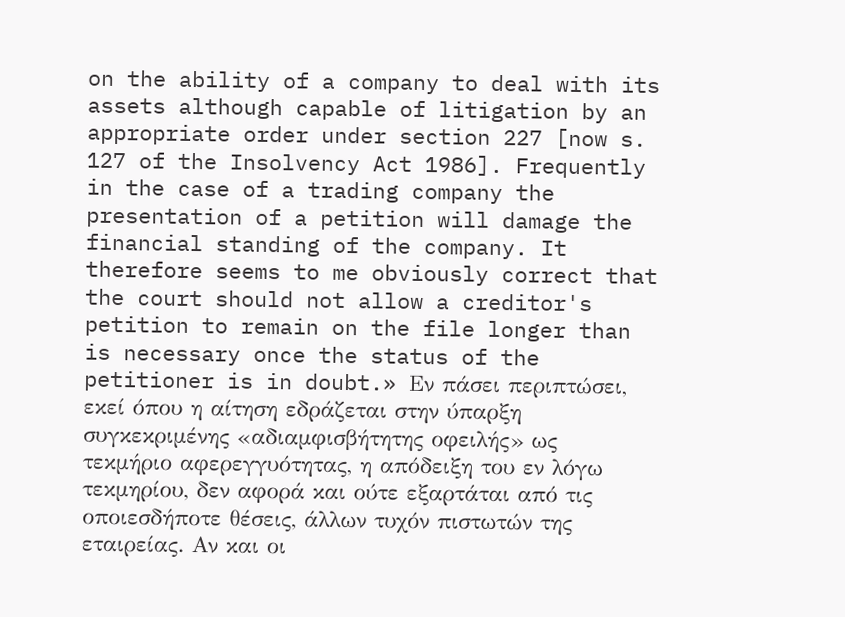on the ability of a company to deal with its assets although capable of litigation by an appropriate order under section 227 [now s. 127 of the Insolvency Act 1986]. Frequently in the case of a trading company the presentation of a petition will damage the financial standing of the company. It therefore seems to me obviously correct that the court should not allow a creditor's petition to remain on the file longer than is necessary once the status of the petitioner is in doubt.» Εν πάσει περιπτώσει, εκεί όπου η αίτηση εδράζεται στην ύπαρξη συγκεκριμένης «αδιαμφισβήτητης οφειλής» ως τεκμήριο αφερεγγυότητας, η απόδειξη του εν λόγω τεκμηρίου, δεν αφορά και ούτε εξαρτάται από τις οποιεσδήποτε θέσεις, άλλων τυχόν πιστωτών της εταιρείας. Αν και οι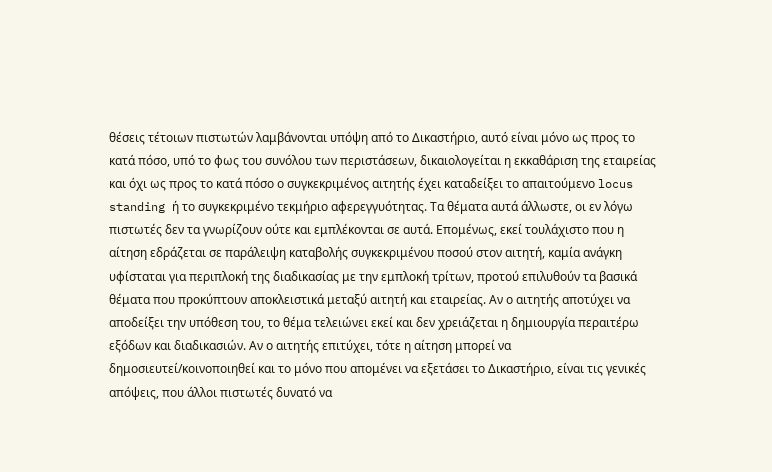θέσεις τέτοιων πιστωτών λαμβάνονται υπόψη από το Δικαστήριο, αυτό είναι μόνο ως προς το κατά πόσο, υπό το φως του συνόλου των περιστάσεων, δικαιολογείται η εκκαθάριση της εταιρείας και όχι ως προς το κατά πόσο ο συγκεκριμένος αιτητής έχει καταδείξει το απαιτούμενο locus standing ή το συγκεκριμένο τεκμήριο αφερεγγυότητας. Τα θέματα αυτά άλλωστε, οι εν λόγω πιστωτές δεν τα γνωρίζουν ούτε και εμπλέκονται σε αυτά. Επομένως, εκεί τουλάχιστο που η αίτηση εδράζεται σε παράλειψη καταβολής συγκεκριμένου ποσού στον αιτητή, καμία ανάγκη υφίσταται για περιπλοκή της διαδικασίας με την εμπλοκή τρίτων, προτού επιλυθούν τα βασικά θέματα που προκύπτουν αποκλειστικά μεταξύ αιτητή και εταιρείας. Αν ο αιτητής αποτύχει να αποδείξει την υπόθεση του, το θέμα τελειώνει εκεί και δεν χρειάζεται η δημιουργία περαιτέρω εξόδων και διαδικασιών. Αν ο αιτητής επιτύχει, τότε η αίτηση μπορεί να δημοσιευτεί/κοινοποιηθεί και το μόνο που απομένει να εξετάσει το Δικαστήριο, είναι τις γενικές απόψεις, που άλλοι πιστωτές δυνατό να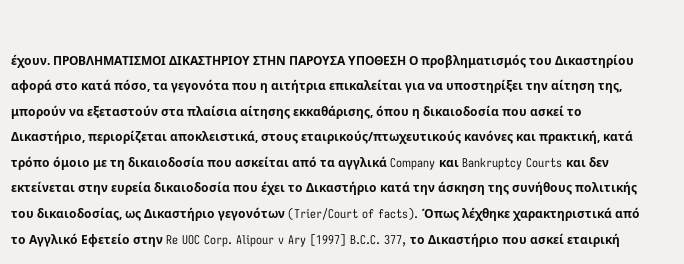έχουν. ΠΡΟΒΛΗΜΑΤΙΣΜΟΙ ΔΙΚΑΣΤΗΡΙΟΥ ΣΤΗΝ ΠΑΡΟΥΣΑ ΥΠΟΘΕΣΗ Ο προβληματισμός του Δικαστηρίου αφορά στο κατά πόσο, τα γεγονότα που η αιτήτρια επικαλείται για να υποστηρίξει την αίτηση της, μπορούν να εξεταστούν στα πλαίσια αίτησης εκκαθάρισης, όπου η δικαιοδοσία που ασκεί το Δικαστήριο, περιορίζεται αποκλειστικά, στους εταιρικούς/πτωχευτικούς κανόνες και πρακτική, κατά τρόπο όμοιο με τη δικαιοδοσία που ασκείται από τα αγγλικά Company και Bankruptcy Courts και δεν εκτείνεται στην ευρεία δικαιοδοσία που έχει το Δικαστήριο κατά την άσκηση της συνήθους πολιτικής του δικαιοδοσίας, ως Δικαστήριο γεγονότων (Trier/Court of facts). Όπως λέχθηκε χαρακτηριστικά από το Αγγλικό Εφετείο στην Re UOC Corp. Alipour v Ary [1997] B.C.C. 377, τo Δικαστήριο που ασκεί εταιρική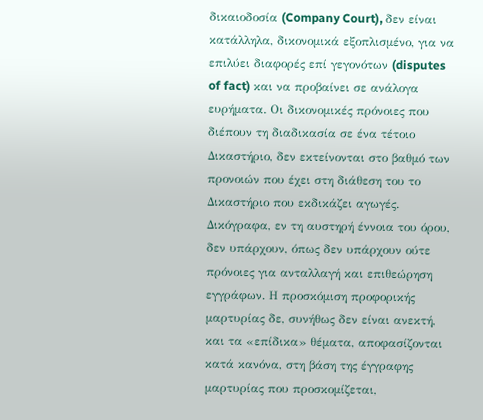δικαιοδοσία (Company Court), δεν είναι κατάλληλα, δικονομικά εξοπλισμένο, για να επιλύει διαφορές επί γεγονότων (disputes of fact) και να προβαίνει σε ανάλογα ευρήματα. Οι δικονομικές πρόνοιες που διέπουν τη διαδικασία σε ένα τέτοιο Δικαστήριο, δεν εκτείνονται στο βαθμό των προνοιών που έχει στη διάθεση του το Δικαστήριο που εκδικάζει αγωγές. Δικόγραφα, εν τη αυστηρή έννοια του όρου, δεν υπάρχουν, όπως δεν υπάρχουν ούτε πρόνοιες για ανταλλαγή και επιθεώρηση εγγράφων. Η προσκόμιση προφορικής μαρτυρίας δε, συνήθως δεν είναι ανεκτή, και τα «επίδικα» θέματα, αποφασίζονται κατά κανόνα, στη βάση της έγγραφης μαρτυρίας που προσκομίζεται,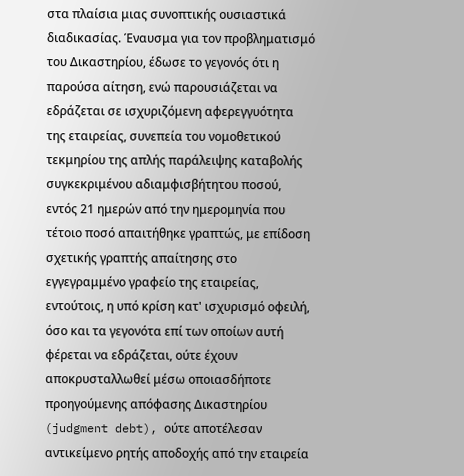στα πλαίσια μιας συνοπτικής ουσιαστικά διαδικασίας. Έναυσμα για τον προβληματισμό του Δικαστηρίου, έδωσε το γεγονός ότι η παρούσα αίτηση, ενώ παρουσιάζεται να εδράζεται σε ισχυριζόμενη αφερεγγυότητα της εταιρείας, συνεπεία του νομοθετικού τεκμηρίου της απλής παράλειψης καταβολής συγκεκριμένου αδιαμφισβήτητου ποσού, εντός 21 ημερών από την ημερομηνία που τέτοιο ποσό απαιτήθηκε γραπτώς, με επίδοση σχετικής γραπτής απαίτησης στο εγγεγραμμένο γραφείο της εταιρείας, εντούτοις, η υπό κρίση κατ' ισχυρισμό οφειλή, όσο και τα γεγονότα επί των οποίων αυτή φέρεται να εδράζεται, ούτε έχουν αποκρυσταλλωθεί μέσω οποιασδήποτε προηγούμενης απόφασης Δικαστηρίου (judgment debt), ούτε αποτέλεσαν αντικείμενο ρητής αποδοχής από την εταιρεία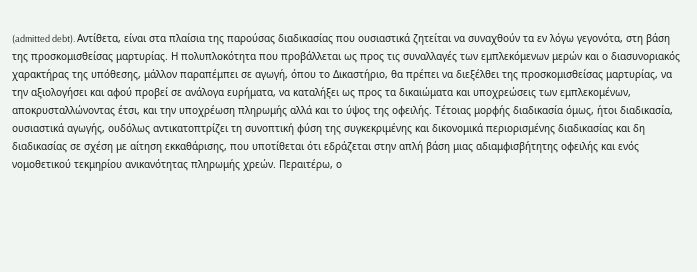(admitted debt). Αντίθετα, είναι στα πλαίσια της παρούσας διαδικασίας που ουσιαστικά ζητείται να συναχθούν τα εν λόγω γεγονότα, στη βάση της προσκομισθείσας μαρτυρίας. Η πολυπλοκότητα που προβάλλεται ως προς τις συναλλαγές των εμπλεκόμενων μερών και ο διασυνοριακός χαρακτήρας της υπόθεσης, μάλλον παραπέμπει σε αγωγή, όπου το Δικαστήριο, θα πρέπει να διεξέλθει της προσκομισθείσας μαρτυρίας, να την αξιολογήσει και αφού προβεί σε ανάλογα ευρήματα, να καταλήξει ως προς τα δικαιώματα και υποχρεώσεις των εμπλεκομένων, αποκρυσταλλώνοντας έτσι, και την υποχρέωση πληρωμής αλλά και το ύψος της οφειλής. Τέτοιας μορφής διαδικασία όμως, ήτοι διαδικασία, ουσιαστικά αγωγής, ουδόλως αντικατοπτρίζει τη συνοπτική φύση της συγκεκριμένης και δικονομικά περιορισμένης διαδικασίας και δη διαδικασίας σε σχέση με αίτηση εκκαθάρισης, που υποτίθεται ότι εδράζεται στην απλή βάση μιας αδιαμφισβήτητης οφειλής και ενός νομοθετικού τεκμηρίου ανικανότητας πληρωμής χρεών. Περαιτέρω, ο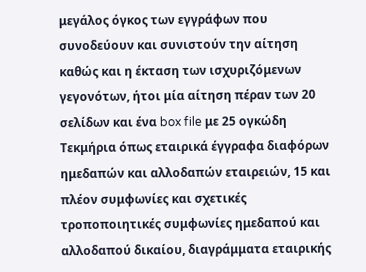μεγάλος όγκος των εγγράφων που συνοδεύουν και συνιστούν την αίτηση καθώς και η έκταση των ισχυριζόμενων γεγονότων, ήτοι μία αίτηση πέραν των 20 σελίδων και ένα box file με 25 ογκώδη Τεκμήρια όπως εταιρικά έγγραφα διαφόρων ημεδαπών και αλλοδαπών εταιρειών, 15 και πλέον συμφωνίες και σχετικές τροποποιητικές συμφωνίες ημεδαπού και αλλοδαπού δικαίου, διαγράμματα εταιρικής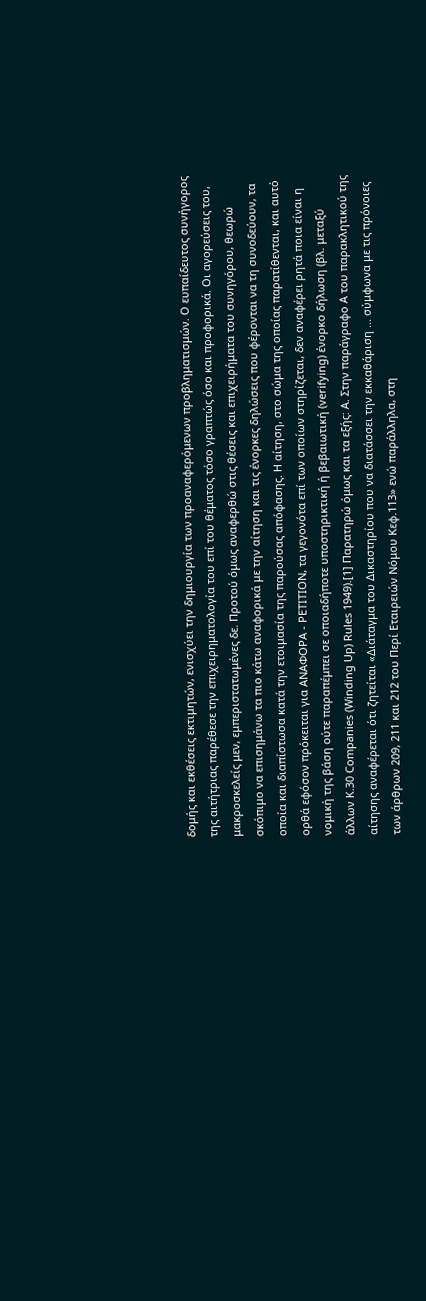δομής και εκθέσεις εκτιμητών, ενισχύει την δημιουργία των προαναφερόμενων προβληματισμών. Ο ευπαίδευτος συνήγορος της αιτήτριας παρέθεσε την επιχειρηματολογία του επί του θέματος τόσο γραπτώς όσο και προφορικά. Οι αγορεύσεις του, μακροσκελείς μεν, εμπεριστατωμένες δε. Προτού όμως αναφερθώ στις θέσεις και επιχειρήματα του συνηγόρου, θεωρώ σκόπιμο να επισημάνω τα πιο κάτω αναφορικά με την αίτηση και τις ένορκες δηλώσεις που φέρονται να τη συνοδεύουν, τα οποία και διαπίστωσα κατά την ετοιμασία της παρούσας απόφασης. Η αίτηση, στο σώμα της οποίας παρατίθενται, και αυτό ορθά εφόσον πρόκειται για ΑΝΑΦΟΡΑ - PETITION, τα γεγονότα επί των οποίων στηρίζεται, δεν αναφέρει ρητά ποια είναι η νομική της βάση ούτε παραπέμπει σε οποιαδήποτε υποστηρικτική ή βεβαιωτική (verifying) ένορκο δήλωση (βλ. μεταξύ άλλων Κ.30 Companies (Winding Up) Rules 1949).[1] Παρατηρώ όμως και τα εξής: Α. Στην παράγραφο Α του παρακλητικού της αίτησης αναφέρεται ότι ζητείται «Διάταγμα του Δικαστηρίου που να διατάσσει την εκκαθάριση ... σύμφωνα με τις πρόνοιες των άρθρων 209, 211 και 212 του Περί Εταιρειών Νόμου Κεφ.113» ενώ παράλληλα, στη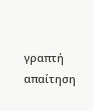γραπτή απαίτηση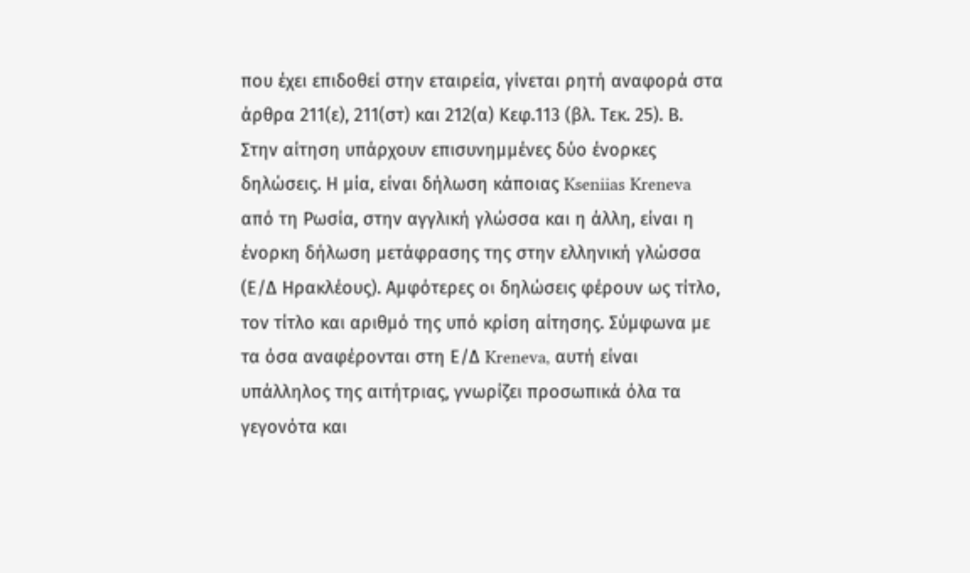που έχει επιδοθεί στην εταιρεία, γίνεται ρητή αναφορά στα άρθρα 211(ε), 211(στ) και 212(α) Κεφ.113 (βλ. Τεκ. 25). Β. Στην αίτηση υπάρχουν επισυνημμένες δύο ένορκες δηλώσεις. Η μία, είναι δήλωση κάποιας Kseniias Kreneva από τη Ρωσία, στην αγγλική γλώσσα και η άλλη, είναι η ένορκη δήλωση μετάφρασης της στην ελληνική γλώσσα (Ε/Δ Ηρακλέους). Αμφότερες οι δηλώσεις φέρουν ως τίτλο, τον τίτλο και αριθμό της υπό κρίση αίτησης. Σύμφωνα με τα όσα αναφέρονται στη Ε/Δ Kreneva, αυτή είναι υπάλληλος της αιτήτριας, γνωρίζει προσωπικά όλα τα γεγονότα και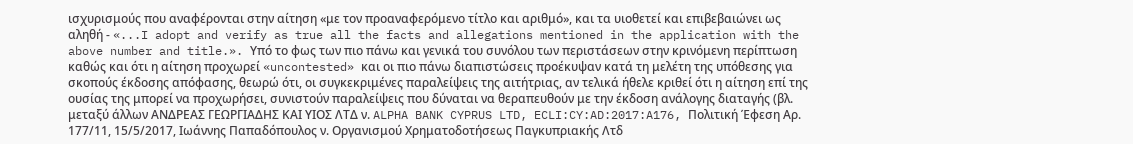ισχυρισμούς που αναφέρονται στην αίτηση «με τον προαναφερόμενο τίτλο και αριθμό», και τα υιοθετεί και επιβεβαιώνει ως αληθή - «...I adopt and verify as true all the facts and allegations mentioned in the application with the above number and title.». Υπό το φως των πιο πάνω και γενικά του συνόλου των περιστάσεων στην κρινόμενη περίπτωση καθώς και ότι η αίτηση προχωρεί «uncontested» και οι πιο πάνω διαπιστώσεις προέκυψαν κατά τη μελέτη της υπόθεσης για σκοπούς έκδοσης απόφασης, θεωρώ ότι, οι συγκεκριμένες παραλείψεις της αιτήτριας, αν τελικά ήθελε κριθεί ότι η αίτηση επί της ουσίας της μπορεί να προχωρήσει, συνιστούν παραλείψεις που δύναται να θεραπευθούν με την έκδοση ανάλογης διαταγής (βλ. μεταξύ άλλων AΝΔΡΕΑΣ ΓΕΩΡΓΙΑΔΗΣ ΚΑΙ ΥΙΟΣ ΛΤΔ ν. ALPHA BANK CYPRUS LTD, ECLI:CY:AD:2017:A176, Πολιτική Έφεση Αρ. 177/11, 15/5/2017, Ιωάννης Παπαδόπουλος ν. Οργανισμού Χρηματοδοτήσεως Παγκυπριακής Λτδ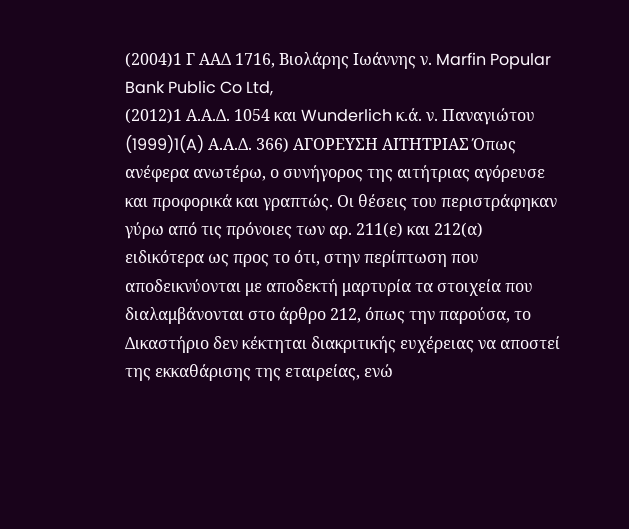(2004)1 Γ ΑΑΔ 1716, Βιολάρης Ιωάννης ν. Marfin Popular Bank Public Co Ltd,
(2012)1 Α.Α.Δ. 1054 και Wunderlich κ.ά. ν. Παναγιώτου
(1999)1(A) Α.Α.Δ. 366) ΑΓΟΡΕΥΣΗ ΑΙΤΗΤΡΙΑΣ Όπως ανέφερα ανωτέρω, ο συνήγορος της αιτήτριας αγόρευσε και προφορικά και γραπτώς. Οι θέσεις του περιστράφηκαν γύρω από τις πρόνοιες των αρ. 211(ε) και 212(α) ειδικότερα ως προς το ότι, στην περίπτωση που αποδεικνύονται με αποδεκτή μαρτυρία τα στοιχεία που διαλαμβάνονται στο άρθρο 212, όπως την παρούσα, το Δικαστήριο δεν κέκτηται διακριτικής ευχέρειας να αποστεί της εκκαθάρισης της εταιρείας, ενώ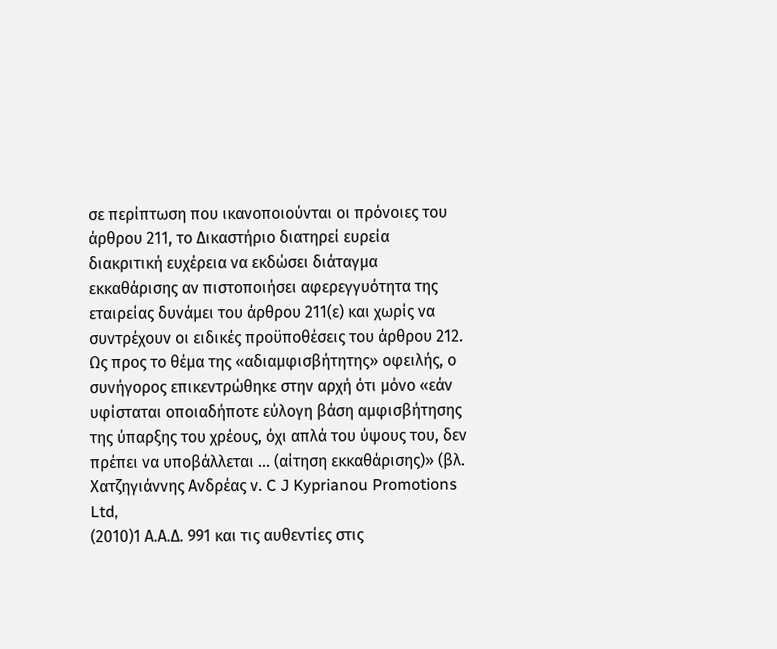σε περίπτωση που ικανοποιούνται οι πρόνοιες του άρθρου 211, το Δικαστήριο διατηρεί ευρεία διακριτική ευχέρεια να εκδώσει διάταγμα εκκαθάρισης αν πιστοποιήσει αφερεγγυότητα της εταιρείας δυνάμει του άρθρου 211(ε) και χωρίς να συντρέχουν οι ειδικές προϋποθέσεις του άρθρου 212. Ως προς το θέμα της «αδιαμφισβήτητης» οφειλής, ο συνήγορος επικεντρώθηκε στην αρχή ότι μόνο «εάν υφίσταται οποιαδήποτε εύλογη βάση αμφισβήτησης της ύπαρξης του χρέους, όχι απλά του ύψους του, δεν πρέπει να υποβάλλεται ... (αίτηση εκκαθάρισης)» (βλ. Χατζηγιάννης Ανδρέας ν. C J Kyprianou Promotions Ltd,
(2010)1 Α.Α.Δ. 991 και τις αυθεντίες στις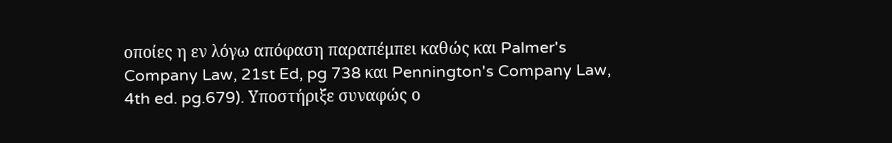οποίες η εν λόγω απόφαση παραπέμπει καθώς και Palmer's Company Law, 21st Ed, pg 738 και Pennington's Company Law, 4th ed. pg.679). Υποστήριξε συναφώς ο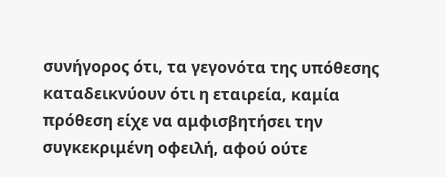συνήγορος ότι, τα γεγονότα της υπόθεσης καταδεικνύουν ότι η εταιρεία, καμία πρόθεση είχε να αμφισβητήσει την συγκεκριμένη οφειλή, αφού ούτε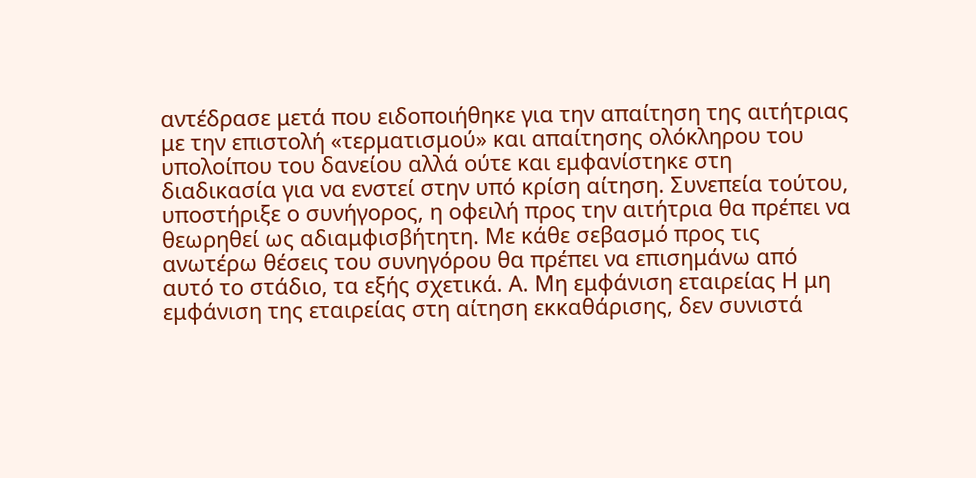αντέδρασε μετά που ειδοποιήθηκε για την απαίτηση της αιτήτριας με την επιστολή «τερματισμού» και απαίτησης ολόκληρου του υπολοίπου του δανείου αλλά ούτε και εμφανίστηκε στη διαδικασία για να ενστεί στην υπό κρίση αίτηση. Συνεπεία τούτου, υποστήριξε ο συνήγορος, η οφειλή προς την αιτήτρια θα πρέπει να θεωρηθεί ως αδιαμφισβήτητη. Με κάθε σεβασμό προς τις ανωτέρω θέσεις του συνηγόρου θα πρέπει να επισημάνω από αυτό το στάδιο, τα εξής σχετικά. Α. Μη εμφάνιση εταιρείας Η μη εμφάνιση της εταιρείας στη αίτηση εκκαθάρισης, δεν συνιστά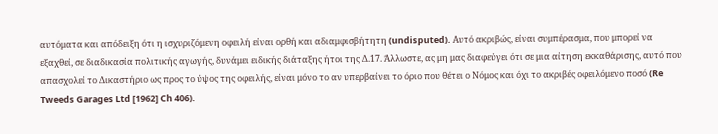αυτόματα και απόδειξη ότι η ισχυριζόμενη οφειλή είναι ορθή και αδιαμφισβήτητη (undisputed). Αυτό ακριβώς, είναι συμπέρασμα, που μπορεί να εξαχθεί, σε διαδικασία πολιτικής αγωγής, δυνάμει ειδικής διάταξης ήτοι της Δ.17. Άλλωστε, ας μη μας διαφεύγει ότι σε μια αίτηση εκκαθάρισης, αυτό που απασχολεί το Δικαστήριο ως προς το ύψος της οφειλής, είναι μόνο το αν υπερβαίνει το όριο που θέτει ο Νόμος και όχι το ακριβές οφειλόμενο ποσό (Re Tweeds Garages Ltd [1962] Ch 406).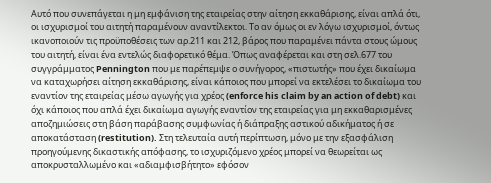Αυτό που συνεπάγεται η μη εμφάνιση της εταιρείας στην αίτηση εκκαθάρισης, είναι απλά ότι, οι ισχυρισμοί του αιτητή παραμένουν αναντίλεκτοι. Το αν όμως οι εν λόγω ισχυρισμοί, όντως ικανοποιούν τις προϋποθέσεις των αρ.211 και 212, βάρος που παραμένει πάντα στους ώμους του αιτητή, είναι ένα εντελώς διαφορετικό θέμα. Όπως αναφέρεται και στη σελ.677 του συγγράμματος Pennington που με παρέπεμψε ο συνήγορος, «πιστωτής» που έχει δικαίωμα να καταχωρήσει αίτηση εκκαθάρισης, είναι κάποιος που μπορεί να εκτελέσει το δικαίωμα του εναντίον της εταιρείας μέσω αγωγής για χρέος (enforce his claim by an action of debt) και όχι κάποιος που απλά έχει δικαίωμα αγωγής εναντίον της εταιρείας για μη εκκαθαρισμένες αποζημιώσεις στη βάση παράβασης συμφωνίας ή διάπραξης αστικού αδικήματος ή σε αποκατάσταση (restitution). Στη τελευταία αυτή περίπτωση, μόνο με την εξασφάλιση προηγούμενης δικαστικής απόφασης, το ισχυριζόμενο χρέος μπορεί να θεωρείται ως αποκρυσταλλωμένο και «αδιαμφισβήτητο» εφόσον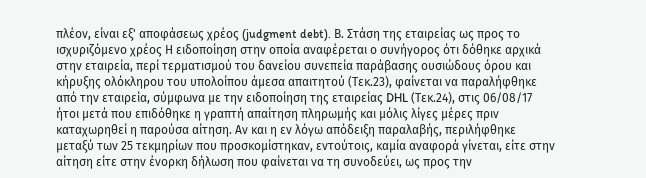πλέον, είναι εξ' αποφάσεως χρέος (judgment debt). Β. Στάση της εταιρείας ως προς το ισχυριζόμενο χρέος Η ειδοποίηση στην οποία αναφέρεται ο συνήγορος ότι δόθηκε αρχικά στην εταιρεία, περί τερματισμού του δανείου συνεπεία παράβασης ουσιώδους όρου και κήρυξης ολόκληρου του υπολοίπου άμεσα απαιτητού (Τεκ.23), φαίνεται να παραλήφθηκε από την εταιρεία, σύμφωνα με την ειδοποίηση της εταιρείας DHL (Τεκ.24), στις 06/08/17 ήτοι μετά που επιδόθηκε η γραπτή απαίτηση πληρωμής και μόλις λίγες μέρες πριν καταχωρηθεί η παρούσα αίτηση. Αν και η εν λόγω απόδειξη παραλαβής, περιλήφθηκε μεταξύ των 25 τεκμηρίων που προσκομίστηκαν, εντούτοις, καμία αναφορά γίνεται, είτε στην αίτηση είτε στην ένορκη δήλωση που φαίνεται να τη συνοδεύει, ως προς την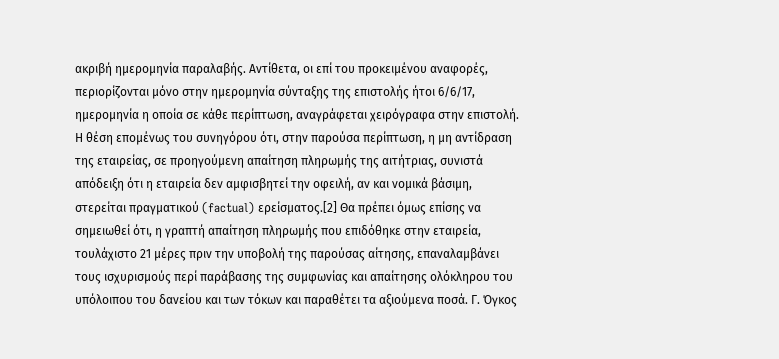ακριβή ημερομηνία παραλαβής. Αντίθετα, οι επί του προκειμένου αναφορές, περιορίζονται μόνο στην ημερομηνία σύνταξης της επιστολής ήτοι 6/6/17, ημερομηνία η οποία σε κάθε περίπτωση, αναγράφεται χειρόγραφα στην επιστολή. Η θέση επομένως του συνηγόρου ότι, στην παρούσα περίπτωση, η μη αντίδραση της εταιρείας, σε προηγούμενη απαίτηση πληρωμής της αιτήτριας, συνιστά απόδειξη ότι η εταιρεία δεν αμφισβητεί την οφειλή, αν και νομικά βάσιμη, στερείται πραγματικού (factual) ερείσματος.[2] Θα πρέπει όμως επίσης να σημειωθεί ότι, η γραπτή απαίτηση πληρωμής που επιδόθηκε στην εταιρεία, τουλάχιστο 21 μέρες πριν την υποβολή της παρούσας αίτησης, επαναλαμβάνει τους ισχυρισμούς περί παράβασης της συμφωνίας και απαίτησης ολόκληρου του υπόλοιπου του δανείου και των τόκων και παραθέτει τα αξιούμενα ποσά. Γ. Όγκος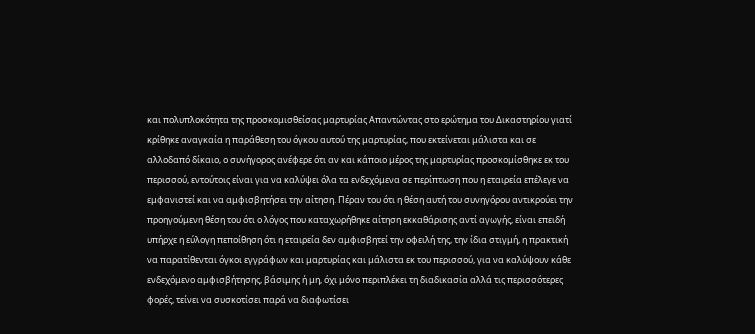και πολυπλοκότητα της προσκομισθείσας μαρτυρίας Απαντώντας στο ερώτημα του Δικαστηρίου γιατί κρίθηκε αναγκαία η παράθεση του όγκου αυτού της μαρτυρίας, που εκτείνεται μάλιστα και σε αλλοδαπό δίκαιο, ο συνήγορος ανέφερε ότι αν και κάποιο μέρος της μαρτυρίας προσκομίσθηκε εκ του περισσού, εντούτοις είναι για να καλύψει όλα τα ενδεχόμενα σε περίπτωση που η εταιρεία επέλεγε να εμφανιστεί και να αμφισβητήσει την αίτηση. Πέραν του ότι η θέση αυτή του συνηγόρου αντικρούει την προηγούμενη θέση του ότι ο λόγος που καταχωρήθηκε αίτηση εκκαθάρισης αντί αγωγής, είναι επειδή υπήρχε η εύλογη πεποίθηση ότι η εταιρεία δεν αμφισβητεί την οφειλή της, την ίδια στιγμή, η πρακτική να παρατίθενται όγκοι εγγράφων και μαρτυρίας και μάλιστα εκ του περισσού, για να καλύψουν κάθε ενδεχόμενο αμφισβήτησης, βάσιμης ή μη, όχι μόνο περιπλέκει τη διαδικασία αλλά τις περισσότερες φορές, τείνει να συσκοτίσει παρά να διαφωτίσει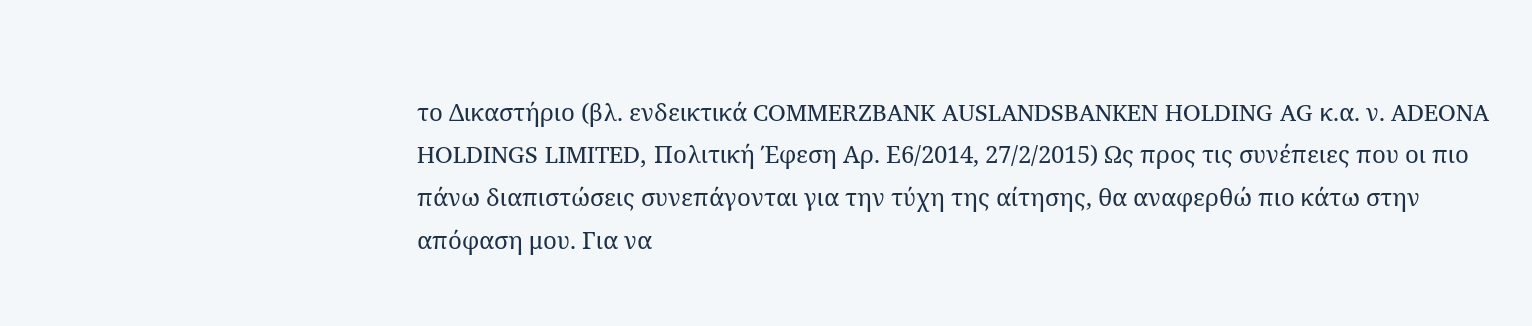το Δικαστήριο (βλ. ενδεικτικά COMMERZBANK AUSLANDSBANKEN HOLDING AG κ.α. ν. ADEONA HOLDINGS LIMITED, Πολιτική Έφεση Αρ. Ε6/2014, 27/2/2015) Ως προς τις συνέπειες που οι πιο πάνω διαπιστώσεις συνεπάγονται για την τύχη της αίτησης, θα αναφερθώ πιο κάτω στην απόφαση μου. Για να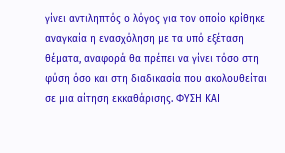γίνει αντιληπτός ο λόγος για τον οποίο κρίθηκε αναγκαία η ενασχόληση με τα υπό εξέταση θέματα, αναφορά θα πρέπει να γίνει τόσο στη φύση όσο και στη διαδικασία που ακολουθείται σε μια αίτηση εκκαθάρισης. ΦΥΣΗ ΚΑΙ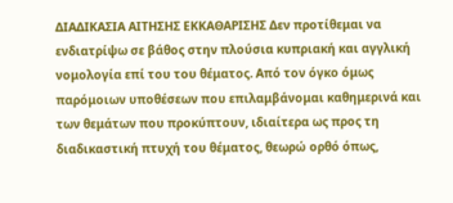ΔΙΑΔΙΚΑΣΙΑ ΑΙΤΗΣΗΣ ΕΚΚΑΘΑΡΙΣΗΣ Δεν προτίθεμαι να ενδιατρίψω σε βάθος στην πλούσια κυπριακή και αγγλική νομολογία επί του του θέματος. Από τον όγκο όμως παρόμοιων υποθέσεων που επιλαμβάνομαι καθημερινά και των θεμάτων που προκύπτουν, ιδιαίτερα ως προς τη διαδικαστική πτυχή του θέματος, θεωρώ ορθό όπως,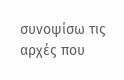συνοψίσω τις αρχές που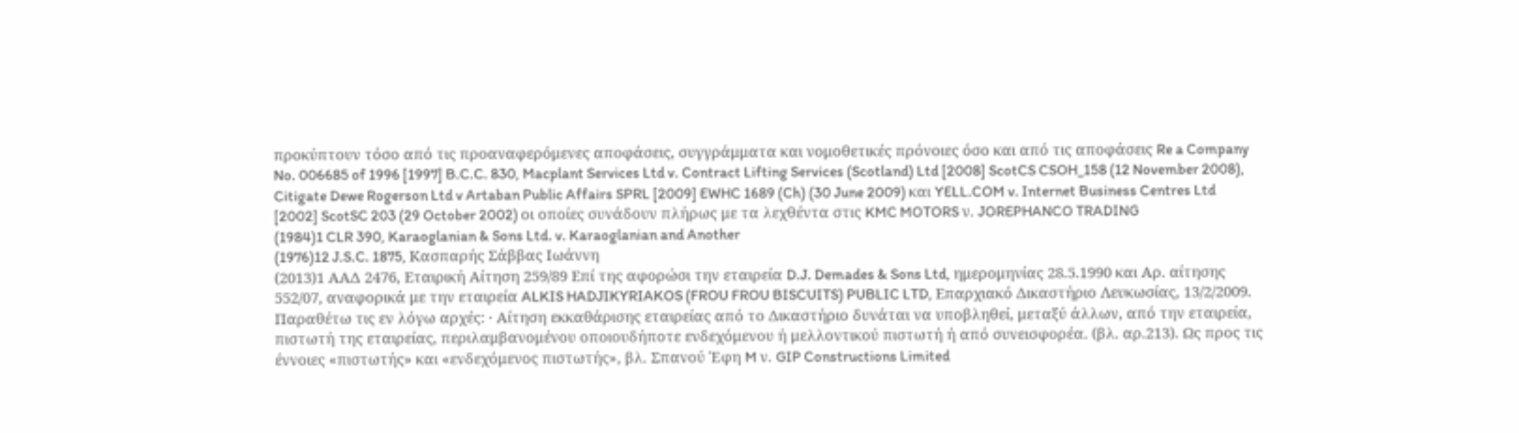προκύπτουν τόσο από τις προαναφερόμενες αποφάσεις, συγγράμματα και νομοθετικές πρόνοιες όσο και από τις αποφάσεις Re a Company No. 006685 of 1996 [1997] B.C.C. 830, Macplant Services Ltd v. Contract Lifting Services (Scotland) Ltd [2008] ScotCS CSOH_158 (12 November 2008), Citigate Dewe Rogerson Ltd v Artaban Public Affairs SPRL [2009] EWHC 1689 (Ch) (30 June 2009) και YELL.COM v. Internet Business Centres Ltd [2002] ScotSC 203 (29 October 2002) οι οποίες συνάδουν πλήρως με τα λεχθέντα στις KMC MOTORS ν. JOREPHANCO TRADING
(1984)1 CLR 390, Karaoglanian & Sons Ltd. v. Karaoglanian and Another
(1976)12 J.S.C. 1875, Κασπαρής Σάββας Ιωάννη
(2013)1 ΑΑΔ 2476, Εταιρική Αίτηση 259/89 Επί της αφορώσι την εταιρεία D.J. Demades & Sons Ltd, ημερομηνίας 28.5.1990 και Αρ. αίτησης 552/07, αναφορικά με την εταιρεία ALKΙS HADJIKYRIAKOS (FROU FROU BISCUITS) PUBLIC LTD, Επαρχιακό Δικαστήριο Λευκωσίας, 13/2/2009. Παραθέτω τις εν λόγω αρχές: · Αίτηση εκκαθάρισης εταιρείας από το Δικαστήριο δυνάται να υποβληθεί, μεταξύ άλλων, από την εταιρεία, πιστωτή της εταιρείας, περιλαμβανομένου οποιουδήποτε ενδεχόμενου ή μελλοντικού πιστωτή ή από συνεισφορέα. (βλ. αρ.213). Ως προς τις έννοιες «πιστωτής» και «ενδεχόμενος πιστωτής», βλ. Σπανού Έφη M ν. GIP Constructions Limited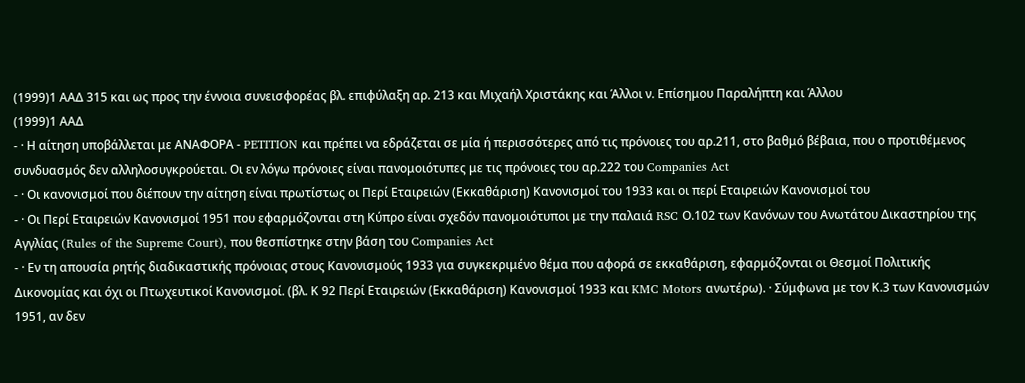(1999)1 ΑΑΔ 315 και ως προς την έννοια συνεισφορέας βλ. επιφύλαξη αρ. 213 και Mιχαήλ Xριστάκης και Άλλοι ν. Eπίσημου Παραλήπτη και Άλλου
(1999)1 ΑΑΔ
- · Η αίτηση υποβάλλεται με ΑΝΑΦΟΡΑ - PETITION και πρέπει να εδράζεται σε μία ή περισσότερες από τις πρόνοιες του αρ.211, στο βαθμό βέβαια, που ο προτιθέμενος συνδυασμός δεν αλληλοσυγκρούεται. Οι εν λόγω πρόνοιες είναι πανομοιότυπες με τις πρόνοιες του αρ.222 του Companies Act
- · Οι κανονισμοί που διέπουν την αίτηση είναι πρωτίστως οι Περί Εταιρειών (Εκκαθάριση) Κανονισμοί του 1933 και οι περί Εταιρειών Κανονισμοί του
- · Οι Περί Εταιρειών Κανονισμοί 1951 που εφαρμόζονται στη Κύπρο είναι σχεδόν πανομοιότυποι με την παλαιά RSC Ο.102 των Κανόνων του Ανωτάτου Δικαστηρίου της Αγγλίας (Rules of the Supreme Court), που θεσπίστηκε στην βάση του Companies Act
- · Εν τη απουσία ρητής διαδικαστικής πρόνοιας στους Κανονισμούς 1933 για συγκεκριμένο θέμα που αφορά σε εκκαθάριση, εφαρμόζονται οι Θεσμοί Πολιτικής Δικονομίας και όχι οι Πτωχευτικοί Κανονισμοί. (βλ. Κ 92 Περί Εταιρειών (Εκκαθάριση) Κανονισμοί 1933 και KMC Motors ανωτέρω). · Σύμφωνα με τον Κ.3 των Κανονισμών 1951, αν δεν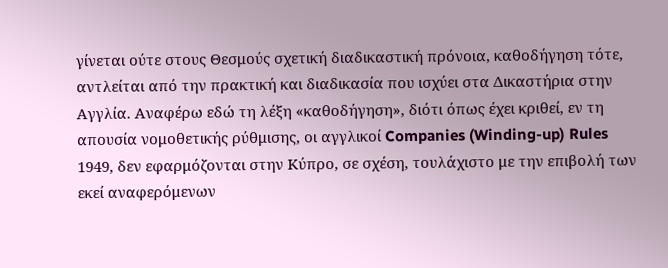γίνεται ούτε στους Θεσμούς σχετική διαδικαστική πρόνοια, καθοδήγηση τότε, αντλείται από την πρακτική και διαδικασία που ισχύει στα Δικαστήρια στην Αγγλία. Αναφέρω εδώ τη λέξη «καθοδήγηση», διότι όπως έχει κριθεί, εν τη απουσία νομοθετικής ρύθμισης, οι αγγλικοί Companies (Winding-up) Rules 1949, δεν εφαρμόζονται στην Κύπρο, σε σχέση, τουλάχιστο με την επιβολή των εκεί αναφερόμενων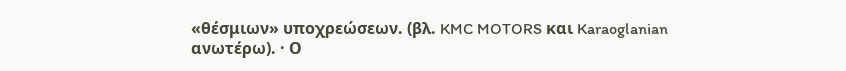«θέσμιων» υποχρεώσεων. (βλ. KMC MOTORS και Karaoglanian ανωτέρω). · Ο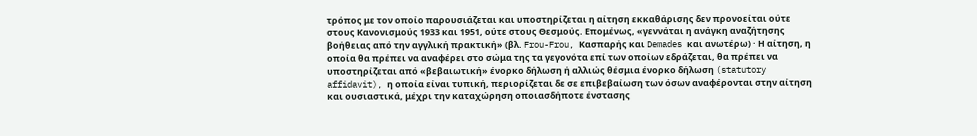τρόπος με τον οποίο παρουσιάζεται και υποστηρίζεται η αίτηση εκκαθάρισης δεν προνοείται ούτε στους Κανονισμούς 1933 και 1951, ούτε στους Θεσμούς. Επομένως, «γεννάται η ανάγκη αναζήτησης βοήθειας από την αγγλική πρακτική» (βλ. Frou-Frou, Κασπαρής και Demades και ανωτέρω) · Η αίτηση, η οποία θα πρέπει να αναφέρει στο σώμα της τα γεγονότα επί των οποίων εδράζεται, θα πρέπει να υποστηρίζεται από «βεβαιωτική» ένορκο δήλωση ή αλλιώς θέσμια ένορκο δήλωση (statutory affidavit), η οποία είναι τυπική, περιορίζεται δε σε επιβεβαίωση των όσων αναφέρονται στην αίτηση και ουσιαστικά, μέχρι την καταχώρηση οποιασδήποτε ένστασης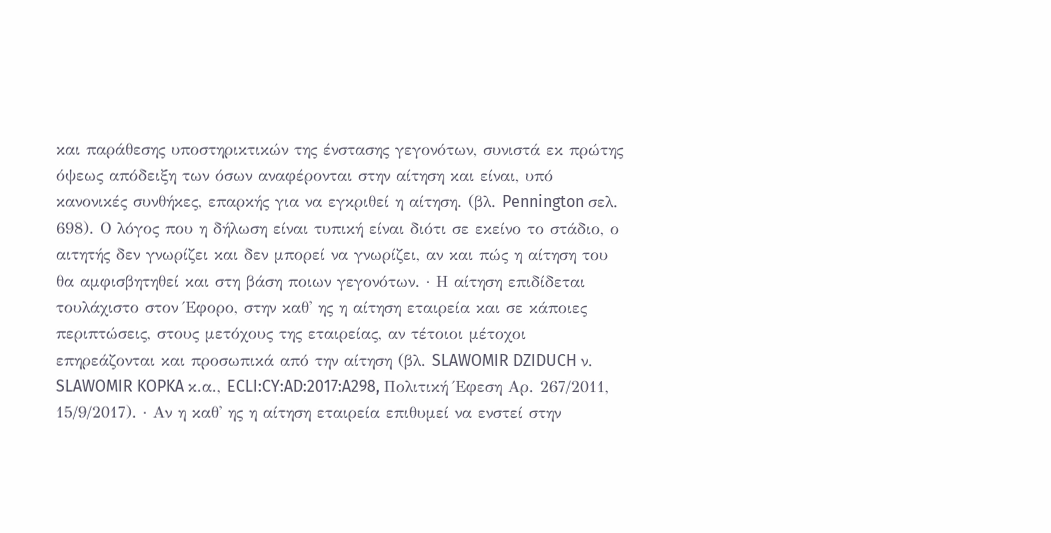και παράθεσης υποστηρικτικών της ένστασης γεγονότων, συνιστά εκ πρώτης όψεως απόδειξη των όσων αναφέρονται στην αίτηση και είναι, υπό κανονικές συνθήκες, επαρκής για να εγκριθεί η αίτηση. (βλ. Pennington σελ. 698). Ο λόγος που η δήλωση είναι τυπική είναι διότι σε εκείνο το στάδιο, ο αιτητής δεν γνωρίζει και δεν μπορεί να γνωρίζει, αν και πώς η αίτηση του θα αμφισβητηθεί και στη βάση ποιων γεγονότων. · Η αίτηση επιδίδεται τουλάχιστο στον Έφορο, στην καθ' ης η αίτηση εταιρεία και σε κάποιες περιπτώσεις, στους μετόχους της εταιρείας, αν τέτοιοι μέτοχοι επηρεάζονται και προσωπικά από την αίτηση (βλ. SLAWOMIR DZIDUCH ν. SLAWOMIR KOPKA κ.α., ECLI:CY:AD:2017:A298, Πολιτική Έφεση Αρ. 267/2011, 15/9/2017). · Αν η καθ' ης η αίτηση εταιρεία επιθυμεί να ενστεί στην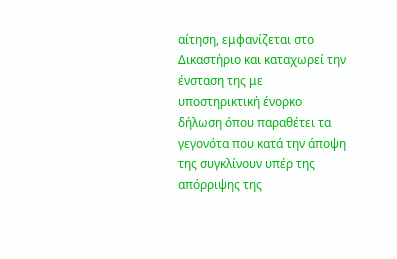αίτηση, εμφανίζεται στο Δικαστήριο και καταχωρεί την ένσταση της με υποστηρικτική ένορκο δήλωση όπου παραθέτει τα γεγονότα που κατά την άποψη της συγκλίνουν υπέρ της απόρριψης της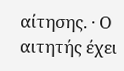αίτησης. · Ο αιτητής έχει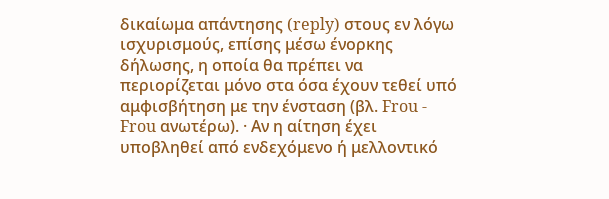δικαίωμα απάντησης (reply) στους εν λόγω ισχυρισμούς, επίσης μέσω ένορκης δήλωσης, η οποία θα πρέπει να περιορίζεται μόνο στα όσα έχουν τεθεί υπό αμφισβήτηση με την ένσταση (βλ. Frou - Frou ανωτέρω). · Αν η αίτηση έχει υποβληθεί από ενδεχόμενο ή μελλοντικό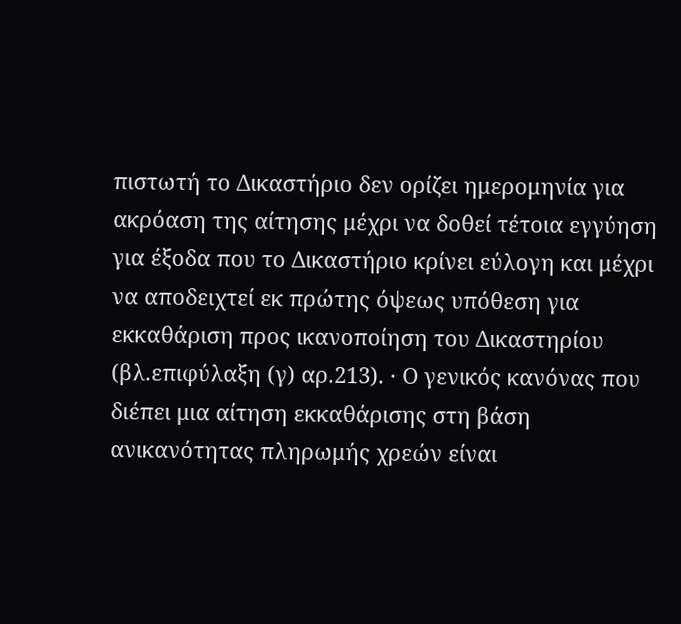πιστωτή το Δικαστήριο δεν ορίζει ημερομηνία για ακρόαση της αίτησης μέχρι να δοθεί τέτοια εγγύηση για έξοδα που το Δικαστήριο κρίνει εύλογη και μέχρι να αποδειχτεί εκ πρώτης όψεως υπόθεση για εκκαθάριση προς ικανοποίηση του Δικαστηρίου (βλ.επιφύλαξη (γ) αρ.213). · Ο γενικός κανόνας που διέπει μια αίτηση εκκαθάρισης στη βάση ανικανότητας πληρωμής χρεών είναι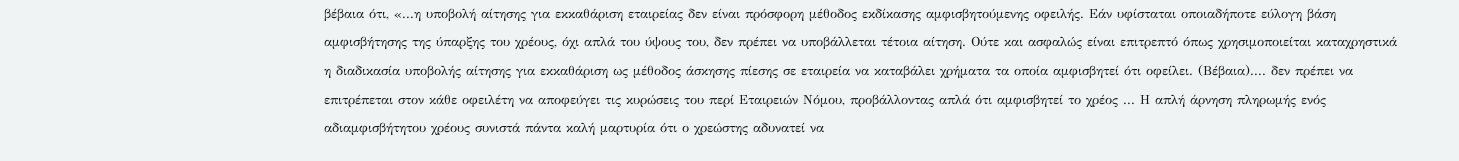βέβαια ότι, «...η υποβολή αίτησης για εκκαθάριση εταιρείας δεν είναι πρόσφορη μέθοδος εκδίκασης αμφισβητούμενης οφειλής. Εάν υφίσταται οποιαδήποτε εύλογη βάση αμφισβήτησης της ύπαρξης του χρέους, όχι απλά του ύψους του, δεν πρέπει να υποβάλλεται τέτοια αίτηση. Ούτε και ασφαλώς είναι επιτρεπτό όπως χρησιμοποιείται καταχρηστικά η διαδικασία υποβολής αίτησης για εκκαθάριση ως μέθοδος άσκησης πίεσης σε εταιρεία να καταβάλει χρήματα τα οποία αμφισβητεί ότι οφείλει. (Βέβαια).... δεν πρέπει να επιτρέπεται στον κάθε οφειλέτη να αποφεύγει τις κυρώσεις του περί Εταιρειών Νόμου, προβάλλοντας απλά ότι αμφισβητεί το χρέος ... Η απλή άρνηση πληρωμής ενός αδιαμφισβήτητου χρέους συνιστά πάντα καλή μαρτυρία ότι ο χρεώστης αδυνατεί να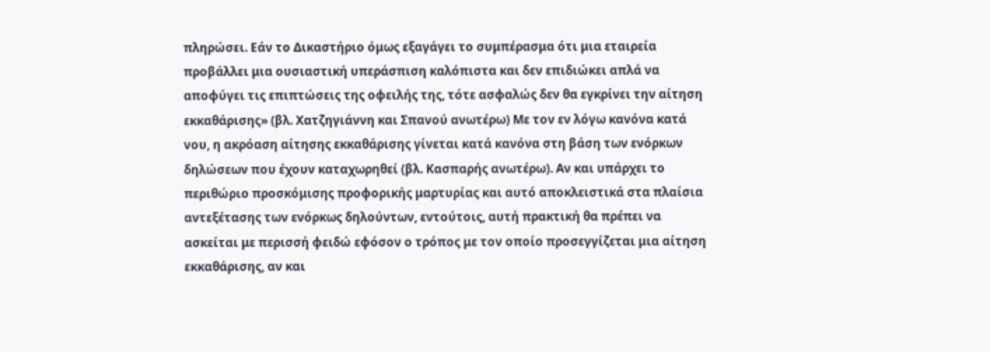πληρώσει. Εάν το Δικαστήριο όμως εξαγάγει το συμπέρασμα ότι μια εταιρεία προβάλλει μια ουσιαστική υπεράσπιση καλόπιστα και δεν επιδιώκει απλά να αποφύγει τις επιπτώσεις της οφειλής της, τότε ασφαλώς δεν θα εγκρίνει την αίτηση εκκαθάρισης» (βλ. Χατζηγιάννη και Σπανού ανωτέρω) Με τον εν λόγω κανόνα κατά νου, η ακρόαση αίτησης εκκαθάρισης γίνεται κατά κανόνα στη βάση των ενόρκων δηλώσεων που έχουν καταχωρηθεί (βλ. Κασπαρής ανωτέρω). Αν και υπάρχει το περιθώριο προσκόμισης προφορικής μαρτυρίας και αυτό αποκλειστικά στα πλαίσια αντεξέτασης των ενόρκως δηλούντων, εντούτοις, αυτή πρακτική θα πρέπει να ασκείται με περισσή φειδώ εφόσον ο τρόπος με τον οποίο προσεγγίζεται μια αίτηση εκκαθάρισης, αν και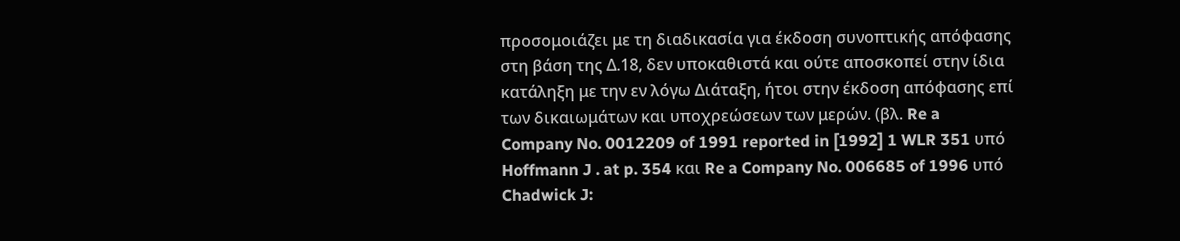προσομοιάζει με τη διαδικασία για έκδοση συνοπτικής απόφασης στη βάση της Δ.18, δεν υποκαθιστά και ούτε αποσκοπεί στην ίδια κατάληξη με την εν λόγω Διάταξη, ήτοι στην έκδοση απόφασης επί των δικαιωμάτων και υποχρεώσεων των μερών. (βλ. Re a Company No. 0012209 of 1991 reported in [1992] 1 WLR 351 υπό Hoffmann J . at p. 354 και Re a Company No. 006685 of 1996 υπό Chadwick J: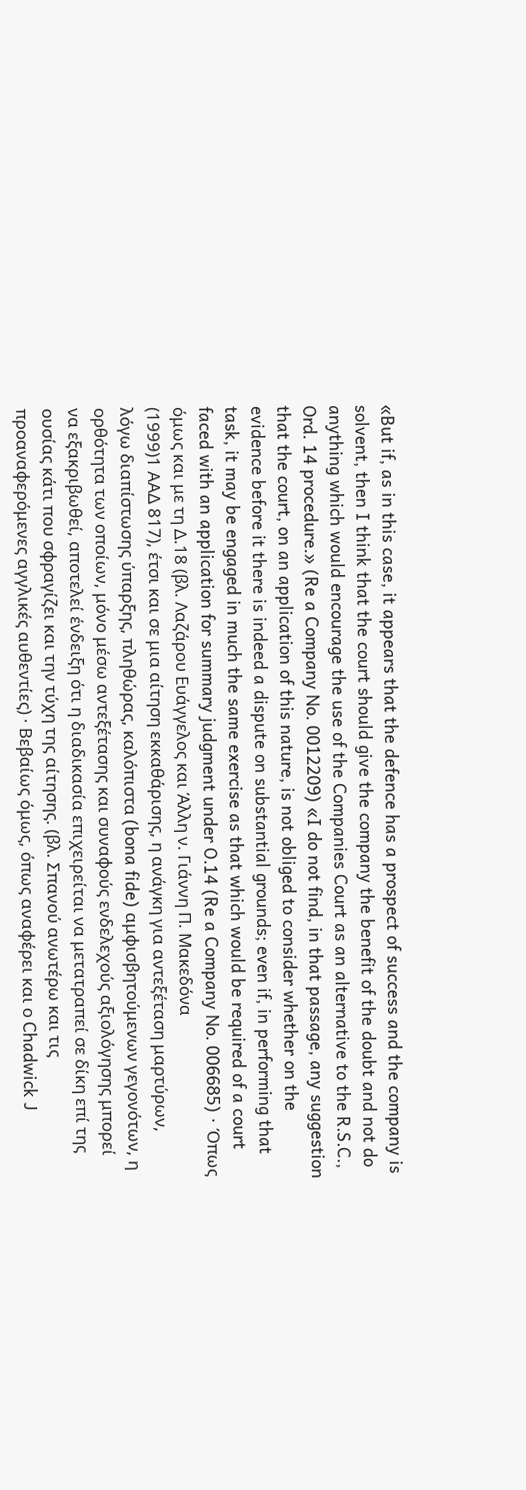«But if, as in this case, it appears that the defence has a prospect of success and the company is solvent, then I think that the court should give the company the benefit of the doubt and not do anything which would encourage the use of the Companies Court as an alternative to the R.S.C., Ord. 14 procedure.» (Re a Company No. 0012209) «I do not find, in that passage, any suggestion that the court, on an application of this nature, is not obliged to consider whether on the evidence before it there is indeed a dispute on substantial grounds; even if, in performing that task, it may be engaged in much the same exercise as that which would be required of a court faced with an application for summary judgment under O.14 (Re a Company No. 006685) · Όπως όμως και με τη Δ.18 (βλ. Λαζάρου Eυάγγελος και Άλλη ν. Γιάννη Π. Mακεδόνα
(1999)1 ΑΑΔ 817), έτσι και σε μια αίτηση εκκαθάρισης, η ανάγκη για αντεξέταση μαρτύρων, λόγω διαπίστωσης ύπαρξης, πληθώρας, καλόπιστα (bona fide) αμφισβητούμενων γεγονότων, η ορθότητα των οποίων, μόνο μέσω αντεξέτασης και συναφούς ενδελεχούς αξιολόγησης μπορεί να εξακριβωθεί, αποτελεί ένδειξη ότι η διαδικασία επιχειρείται να μετατραπεί σε δίκη επί της ουσίας κάτι που σφραγίζει και την τύχη της αίτησης. (βλ. Σπανού ανωτέρω και τις προαναφερόμενες αγγλικές αυθεντίες) · Βεβαίως όμως, όπως αναφέρει και ο Chadwick J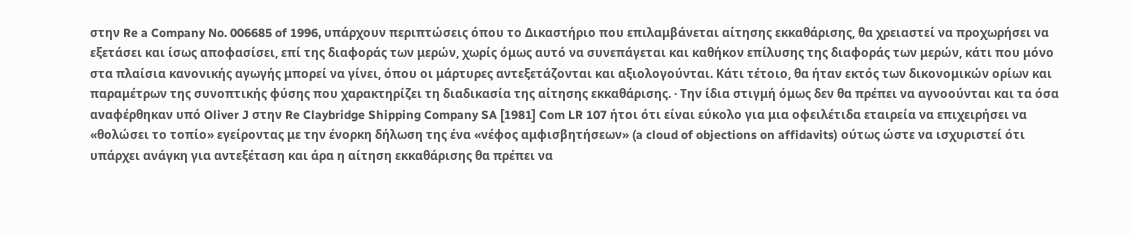στην Re a Company No. 006685 of 1996, υπάρχουν περιπτώσεις όπου το Δικαστήριο που επιλαμβάνεται αίτησης εκκαθάρισης, θα χρειαστεί να προχωρήσει να εξετάσει και ίσως αποφασίσει, επί της διαφοράς των μερών, χωρίς όμως αυτό να συνεπάγεται και καθήκον επίλυσης της διαφοράς των μερών, κάτι που μόνο στα πλαίσια κανονικής αγωγής μπορεί να γίνει, όπου οι μάρτυρες αντεξετάζονται και αξιολογούνται. Κάτι τέτοιο, θα ήταν εκτός των δικονομικών ορίων και παραμέτρων της συνοπτικής φύσης που χαρακτηρίζει τη διαδικασία της αίτησης εκκαθάρισης. · Την ίδια στιγμή όμως δεν θα πρέπει να αγνοούνται και τα όσα αναφέρθηκαν υπό Oliver J στην Re Claybridge Shipping Company SA [1981] Com LR 107 ήτοι ότι είναι εύκολο για μια οφειλέτιδα εταιρεία να επιχειρήσει να «θολώσει το τοπίο» εγείροντας με την ένορκη δήλωση της ένα «νέφος αμφισβητήσεων» (a cloud of objections on affidavits) ούτως ώστε να ισχυριστεί ότι υπάρχει ανάγκη για αντεξέταση και άρα η αίτηση εκκαθάρισης θα πρέπει να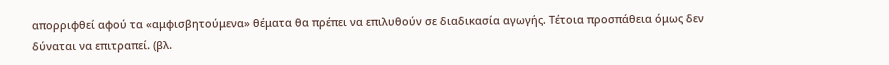απορριφθεί αφού τα «αμφισβητούμενα» θέματα θα πρέπει να επιλυθούν σε διαδικασία αγωγής. Τέτοια προσπάθεια όμως δεν δύναται να επιτραπεί. (βλ.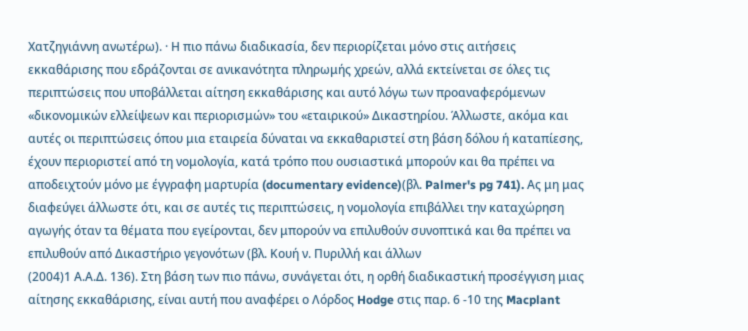Χατζηγιάννη ανωτέρω). · Η πιο πάνω διαδικασία, δεν περιορίζεται μόνο στις αιτήσεις εκκαθάρισης που εδράζονται σε ανικανότητα πληρωμής χρεών, αλλά εκτείνεται σε όλες τις περιπτώσεις που υποβάλλεται αίτηση εκκαθάρισης και αυτό λόγω των προαναφερόμενων «δικονομικών ελλείψεων και περιορισμών» του «εταιρικού» Δικαστηρίου. Άλλωστε, ακόμα και αυτές οι περιπτώσεις όπου μια εταιρεία δύναται να εκκαθαριστεί στη βάση δόλου ή καταπίεσης, έχουν περιοριστεί από τη νομολογία, κατά τρόπο που ουσιαστικά μπορούν και θα πρέπει να αποδειχτούν μόνο με έγγραφη μαρτυρία (documentary evidence)(βλ. Palmer's pg 741). Ας μη μας διαφεύγει άλλωστε ότι, και σε αυτές τις περιπτώσεις, η νομολογία επιβάλλει την καταχώρηση αγωγής όταν τα θέματα που εγείρονται, δεν μπορούν να επιλυθούν συνοπτικά και θα πρέπει να επιλυθούν από Δικαστήριο γεγονότων (βλ. Κουή ν. Πυριλλή και άλλων
(2004)1 Α.Α.Δ. 136). Στη βάση των πιο πάνω, συνάγεται ότι, η ορθή διαδικαστική προσέγγιση μιας αίτησης εκκαθάρισης, είναι αυτή που αναφέρει ο Λόρδος Hodge στις παρ. 6 -10 της Macplant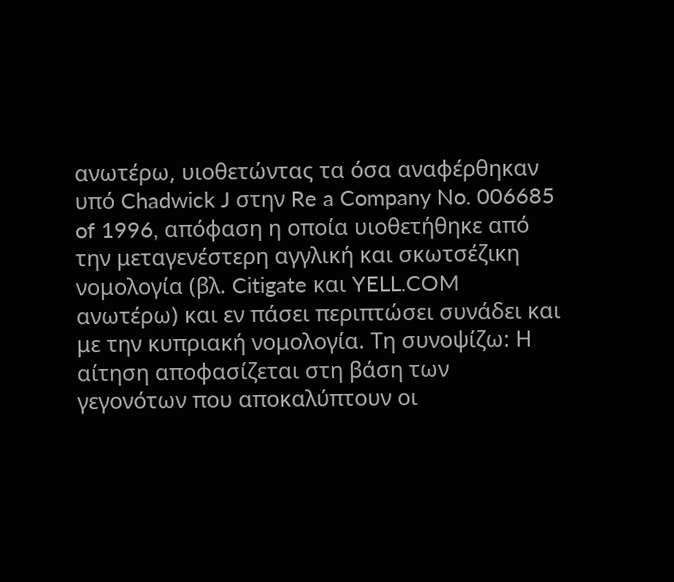ανωτέρω, υιοθετώντας τα όσα αναφέρθηκαν υπό Chadwick J στην Re a Company No. 006685 of 1996, απόφαση η οποία υιοθετήθηκε από την μεταγενέστερη αγγλική και σκωτσέζικη νομολογία (βλ. Citigate και YELL.COM ανωτέρω) και εν πάσει περιπτώσει συνάδει και με την κυπριακή νομολογία. Τη συνοψίζω: Η αίτηση αποφασίζεται στη βάση των γεγονότων που αποκαλύπτουν οι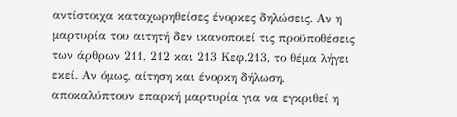αντίστοιχα καταχωρηθείσες ένορκες δηλώσεις. Αν η μαρτυρία του αιτητή δεν ικανοποιεί τις προϋποθέσεις των άρθρων 211, 212 και 213 Κεφ.213, το θέμα λήγει εκεί. Αν όμως, αίτηση και ένορκη δήλωση, αποκαλύπτουν επαρκή μαρτυρία για να εγκριθεί η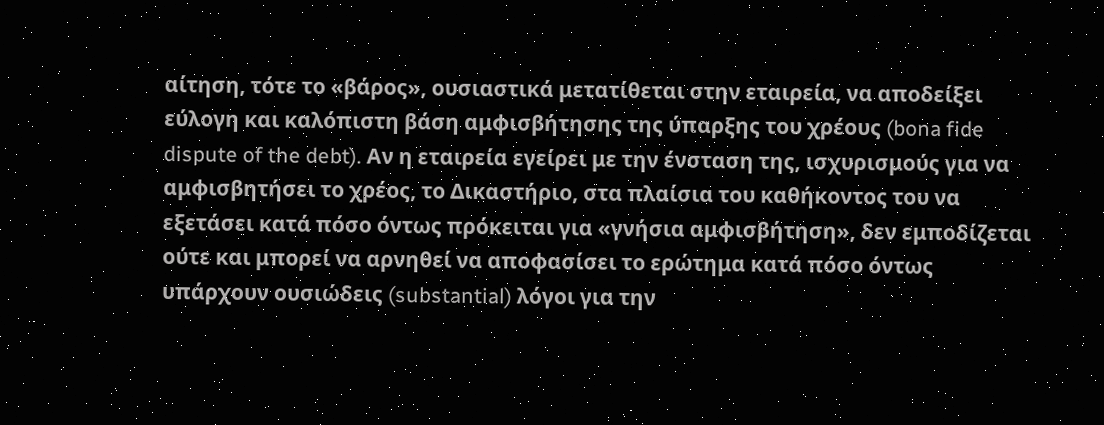αίτηση, τότε το «βάρος», ουσιαστικά μετατίθεται στην εταιρεία, να αποδείξει εύλογη και καλόπιστη βάση αμφισβήτησης της ύπαρξης του χρέους (bona fide dispute of the debt). Αν η εταιρεία εγείρει με την ένσταση της, ισχυρισμούς για να αμφισβητήσει το χρέος, το Δικαστήριο, στα πλαίσια του καθήκοντος του να εξετάσει κατά πόσο όντως πρόκειται για «γνήσια αμφισβήτηση», δεν εμποδίζεται ούτε και μπορεί να αρνηθεί να αποφασίσει το ερώτημα κατά πόσο όντως υπάρχουν ουσιώδεις (substantial) λόγοι για την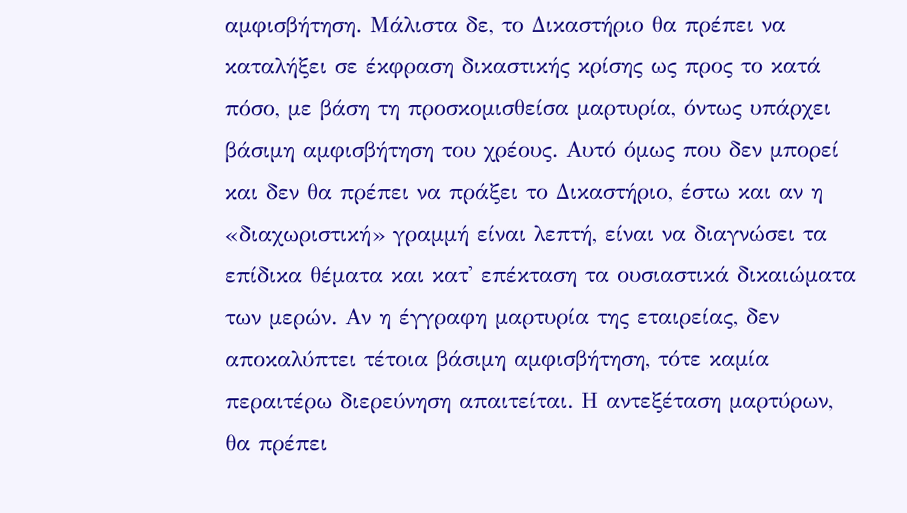αμφισβήτηση. Μάλιστα δε, το Δικαστήριο θα πρέπει να καταλήξει σε έκφραση δικαστικής κρίσης ως προς το κατά πόσο, με βάση τη προσκομισθείσα μαρτυρία, όντως υπάρχει βάσιμη αμφισβήτηση του χρέους. Αυτό όμως που δεν μπορεί και δεν θα πρέπει να πράξει το Δικαστήριο, έστω και αν η «διαχωριστική» γραμμή είναι λεπτή, είναι να διαγνώσει τα επίδικα θέματα και κατ' επέκταση τα ουσιαστικά δικαιώματα των μερών. Αν η έγγραφη μαρτυρία της εταιρείας, δεν αποκαλύπτει τέτοια βάσιμη αμφισβήτηση, τότε καμία περαιτέρω διερεύνηση απαιτείται. Η αντεξέταση μαρτύρων, θα πρέπει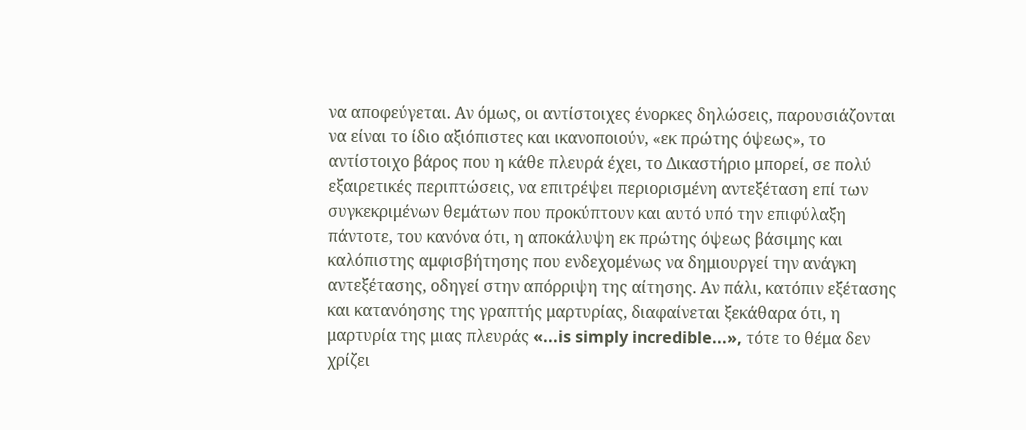να αποφεύγεται. Αν όμως, οι αντίστοιχες ένορκες δηλώσεις, παρουσιάζονται να είναι το ίδιο αξιόπιστες και ικανοποιούν, «εκ πρώτης όψεως», το αντίστοιχο βάρος που η κάθε πλευρά έχει, το Δικαστήριο μπορεί, σε πολύ εξαιρετικές περιπτώσεις, να επιτρέψει περιορισμένη αντεξέταση επί των συγκεκριμένων θεμάτων που προκύπτουν και αυτό υπό την επιφύλαξη πάντοτε, του κανόνα ότι, η αποκάλυψη εκ πρώτης όψεως βάσιμης και καλόπιστης αμφισβήτησης που ενδεχομένως να δημιουργεί την ανάγκη αντεξέτασης, οδηγεί στην απόρριψη της αίτησης. Αν πάλι, κατόπιν εξέτασης και κατανόησης της γραπτής μαρτυρίας, διαφαίνεται ξεκάθαρα ότι, η μαρτυρία της μιας πλευράς «...is simply incredible...», τότε το θέμα δεν χρίζει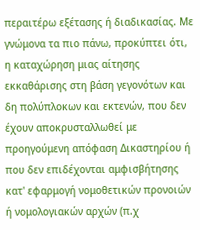περαιτέρω εξέτασης ή διαδικασίας. Με γνώμονα τα πιο πάνω, προκύπτει ότι, η καταχώρηση μιας αίτησης εκκαθάρισης στη βάση γεγονότων και δη πολύπλοκων και εκτενών, που δεν έχουν αποκρυσταλλωθεί με προηγούμενη απόφαση Δικαστηρίου ή που δεν επιδέχονται αμφισβήτησης κατ' εφαρμογή νομοθετικών προνοιών ή νομολογιακών αρχών (π.χ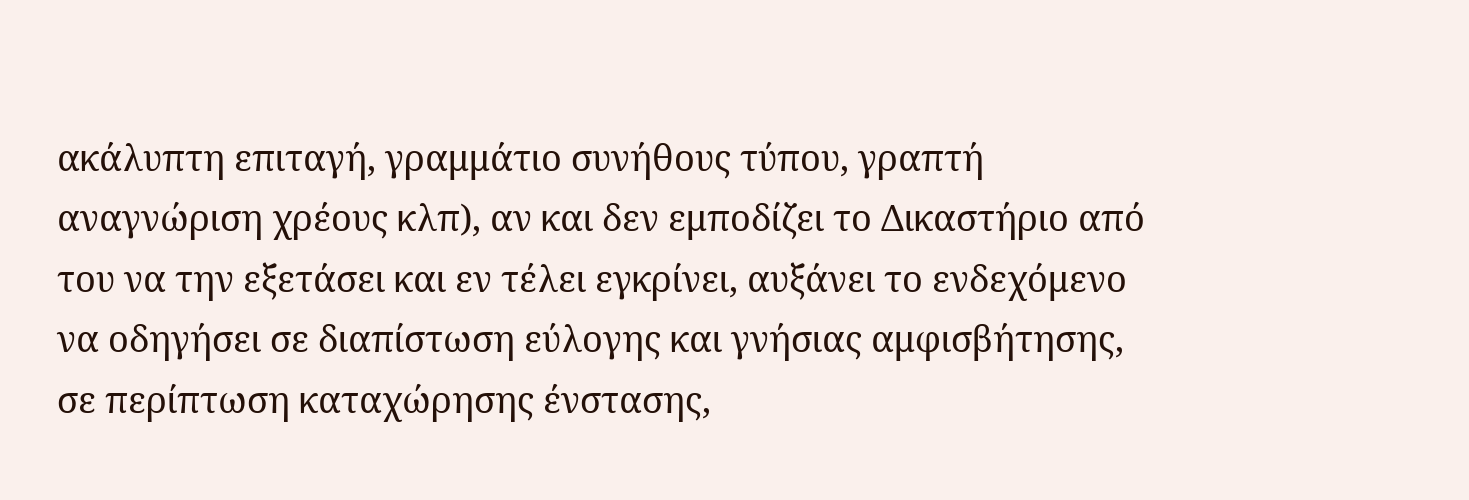ακάλυπτη επιταγή, γραμμάτιο συνήθους τύπου, γραπτή αναγνώριση χρέους κλπ), αν και δεν εμποδίζει το Δικαστήριο από του να την εξετάσει και εν τέλει εγκρίνει, αυξάνει το ενδεχόμενο να οδηγήσει σε διαπίστωση εύλογης και γνήσιας αμφισβήτησης, σε περίπτωση καταχώρησης ένστασης,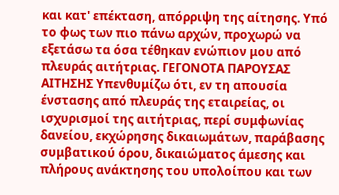και κατ' επέκταση, απόρριψη της αίτησης. Υπό το φως των πιο πάνω αρχών, προχωρώ να εξετάσω τα όσα τέθηκαν ενώπιον μου από πλευράς αιτήτριας. ΓΕΓΟΝΟΤΑ ΠΑΡΟΥΣΑΣ ΑΙΤΗΣΗΣ Υπενθυμίζω ότι, εν τη απουσία ένστασης από πλευράς της εταιρείας, οι ισχυρισμοί της αιτήτριας, περί συμφωνίας δανείου, εκχώρησης δικαιωμάτων, παράβασης συμβατικού όρου, δικαιώματος άμεσης και πλήρους ανάκτησης του υπολοίπου και των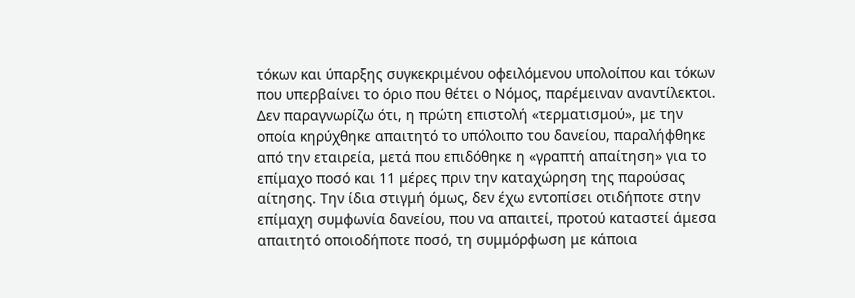τόκων και ύπαρξης συγκεκριμένου οφειλόμενου υπολοίπου και τόκων που υπερβαίνει το όριο που θέτει ο Νόμος, παρέμειναν αναντίλεκτοι. Δεν παραγνωρίζω ότι, η πρώτη επιστολή «τερματισμού», με την οποία κηρύχθηκε απαιτητό το υπόλοιπο του δανείου, παραλήφθηκε από την εταιρεία, μετά που επιδόθηκε η «γραπτή απαίτηση» για το επίμαχο ποσό και 11 μέρες πριν την καταχώρηση της παρούσας αίτησης. Την ίδια στιγμή όμως, δεν έχω εντοπίσει οτιδήποτε στην επίμαχη συμφωνία δανείου, που να απαιτεί, προτού καταστεί άμεσα απαιτητό οποιοδήποτε ποσό, τη συμμόρφωση με κάποια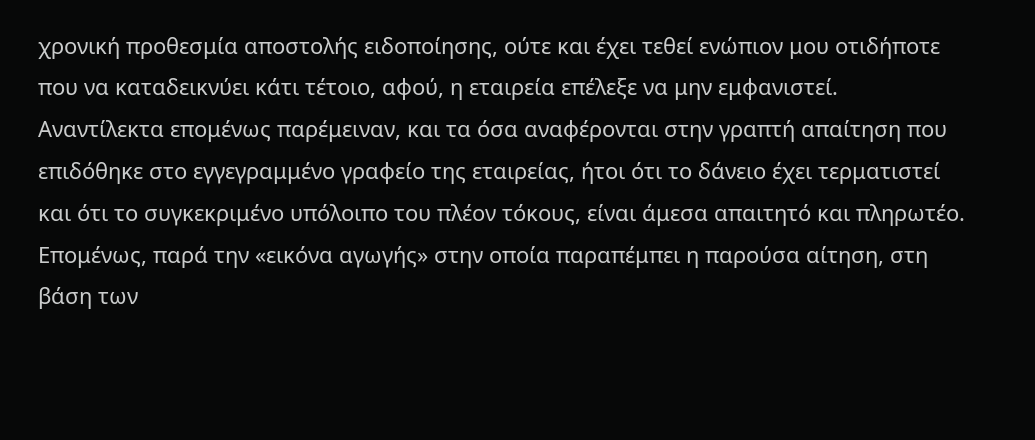χρονική προθεσμία αποστολής ειδοποίησης, ούτε και έχει τεθεί ενώπιον μου οτιδήποτε που να καταδεικνύει κάτι τέτοιο, αφού, η εταιρεία επέλεξε να μην εμφανιστεί. Αναντίλεκτα επομένως παρέμειναν, και τα όσα αναφέρονται στην γραπτή απαίτηση που επιδόθηκε στο εγγεγραμμένο γραφείο της εταιρείας, ήτοι ότι το δάνειο έχει τερματιστεί και ότι το συγκεκριμένο υπόλοιπο του πλέον τόκους, είναι άμεσα απαιτητό και πληρωτέο. Επομένως, παρά την «εικόνα αγωγής» στην οποία παραπέμπει η παρούσα αίτηση, στη βάση των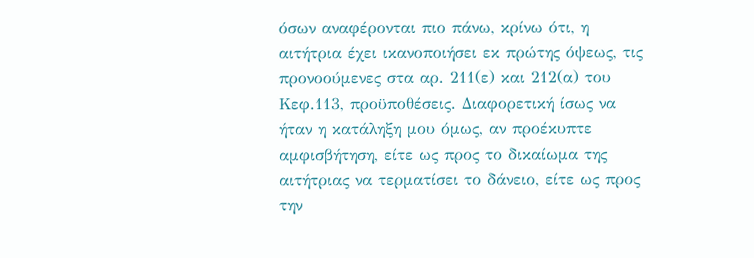όσων αναφέρονται πιο πάνω, κρίνω ότι, η αιτήτρια έχει ικανοποιήσει εκ πρώτης όψεως, τις προνοούμενες στα αρ. 211(ε) και 212(α) του Κεφ.113, προϋποθέσεις. Διαφορετική ίσως να ήταν η κατάληξη μου όμως, αν προέκυπτε αμφισβήτηση, είτε ως προς το δικαίωμα της αιτήτριας να τερματίσει το δάνειο, είτε ως προς την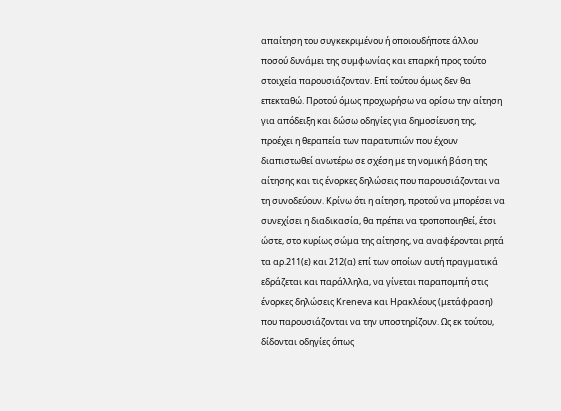απαίτηση του συγκεκριμένου ή οποιουδήποτε άλλου ποσού δυνάμει της συμφωνίας και επαρκή προς τούτο στοιχεία παρουσιάζονταν. Επί τούτου όμως δεν θα επεκταθώ. Προτού όμως προχωρήσω να ορίσω την αίτηση για απόδειξη και δώσω οδηγίες για δημοσίευση της, προέχει η θεραπεία των παρατυπιών που έχουν διαπιστωθεί ανωτέρω σε σχέση με τη νομική βάση της αίτησης και τις ένορκες δηλώσεις που παρουσιάζονται να τη συνοδεύουν. Κρίνω ότι η αίτηση, προτού να μπορέσει να συνεχίσει η διαδικασία, θα πρέπει να τροποποιηθεί, έτσι ώστε, στο κυρίως σώμα της αίτησης, να αναφέρονται ρητά τα αρ.211(ε) και 212(α) επί των οποίων αυτή πραγματικά εδράζεται και παράλληλα, να γίνεται παραπομπή στις ένορκες δηλώσεις Kreneva και Ηρακλέους (μετάφραση) που παρουσιάζονται να την υποστηρίζουν. Ως εκ τούτου, δίδονται οδηγίες όπως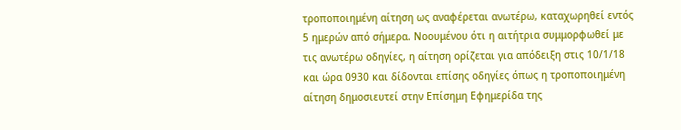τροποποιημένη αίτηση ως αναφέρεται ανωτέρω, καταχωρηθεί εντός 5 ημερών από σήμερα. Νοουμένου ότι η αιτήτρια συμμορφωθεί με τις ανωτέρω οδηγίες, η αίτηση ορίζεται για απόδειξη στις 10/1/18 και ώρα 0930 και δίδονται επίσης οδηγίες όπως η τροποποιημένη αίτηση δημοσιευτεί στην Eπίσημη Εφημερίδα της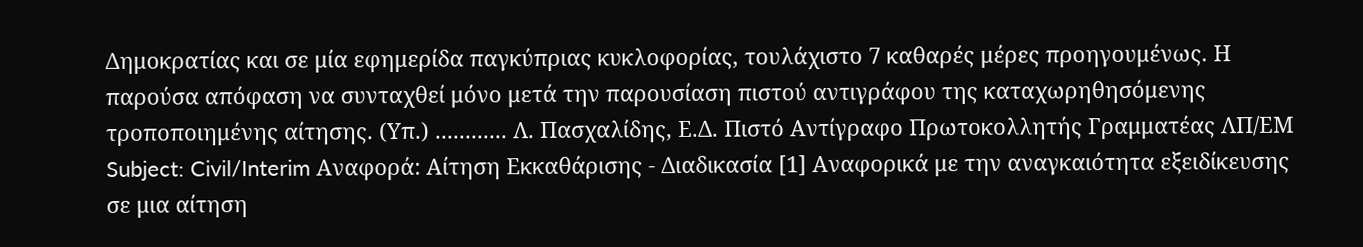Δημοκρατίας και σε μία εφημερίδα παγκύπριας κυκλοφορίας, τουλάχιστο 7 καθαρές μέρες προηγουμένως. Η παρούσα απόφαση να συνταχθεί μόνο μετά την παρουσίαση πιστού αντιγράφου της καταχωρηθησόμενης τροποποιημένης αίτησης. (Υπ.) ............ Λ. Πασχαλίδης, Ε.Δ. Πιστό Αντίγραφο Πρωτοκολλητής Γραμματέας ΛΠ/ΕΜ Subject: Civil/Interim Αναφορά: Αίτηση Εκκαθάρισης - Διαδικασία [1] Αναφορικά με την αναγκαιότητα εξειδίκευσης σε μια αίτηση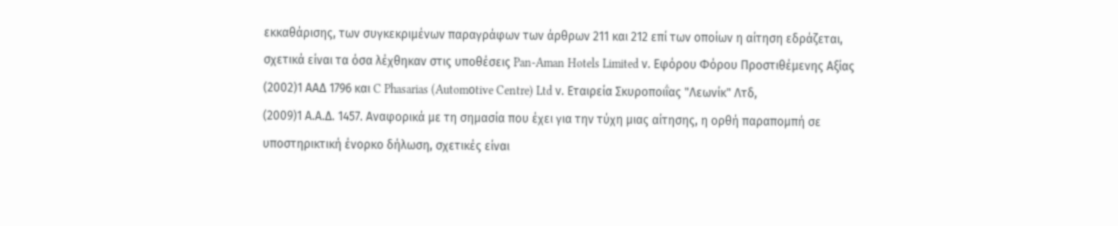εκκαθάρισης, των συγκεκριμένων παραγράφων των άρθρων 211 και 212 επί των οποίων η αίτηση εδράζεται, σχετικά είναι τα όσα λέχθηκαν στις υποθέσεις Pan-Aman Hotels Limited ν. Εφόρου Φόρου Προστιθέμενης Αξίας
(2002)1 ΑΑΔ 1796 και C Phasarias (Automοtive Centre) Ltd ν. Eταιρεία Σκυροποιΐας "Λεωνίκ" Λτδ,
(2009)1 Α.Α.Δ. 1457. Αναφορικά με τη σημασία που έχει για την τύχη μιας αίτησης, η ορθή παραπομπή σε υποστηρικτική ένορκο δήλωση, σχετικές είναι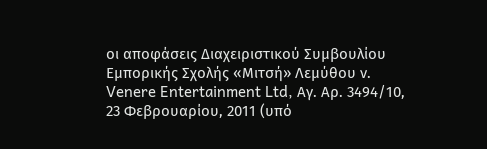οι αποφάσεις Διαχειριστικού Συμβουλίου Εμπορικής Σχολής «Μιτσή» Λεμύθου ν. Venere Entertainment Ltd, Αγ. Αρ. 3494/10, 23 Φεβρουαρίου, 2011 (υπό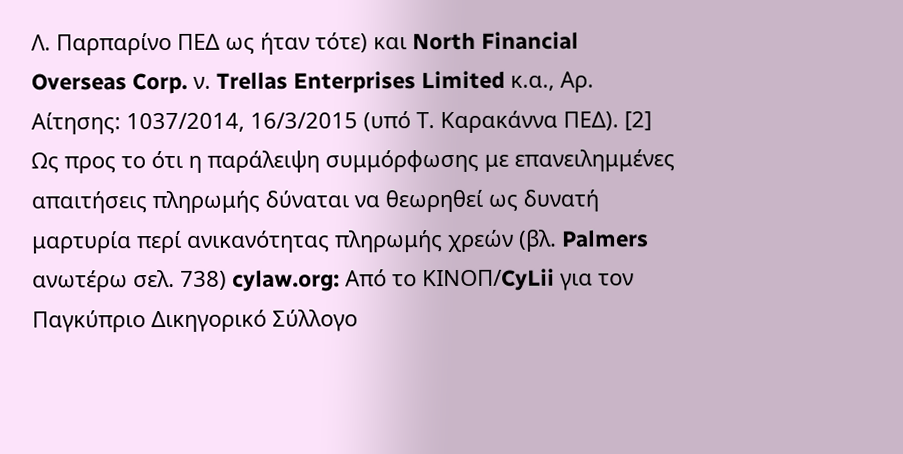Λ. Παρπαρίνο ΠΕΔ ως ήταν τότε) και North Financial Overseas Corp. ν. Trellas Enterprises Limited κ.α., Αρ. Αίτησης: 1037/2014, 16/3/2015 (υπό Τ. Καρακάννα ΠΕΔ). [2] Ως προς το ότι η παράλειψη συμμόρφωσης με επανειλημμένες απαιτήσεις πληρωμής δύναται να θεωρηθεί ως δυνατή μαρτυρία περί ανικανότητας πληρωμής χρεών (βλ. Palmers ανωτέρω σελ. 738) cylaw.org: Από το ΚΙΝOΠ/CyLii για τον Παγκύπριο Δικηγορικό Σύλλογο